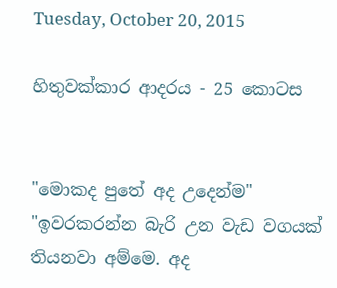Tuesday, October 20, 2015

හිතුවක්කාර ආදරය - 25 කොටස


"මොකද පුතේ අද උදෙන්ම"
"ඉවරකරන්න බැරි උන වැඩ වගයක් තියනවා අම්මෙ. අද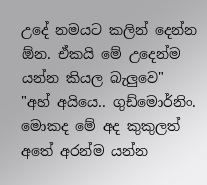උදේ නමයට කලින් දෙන්න ඕන. ඒකයි මේ උදෙන්ම යන්න කියල බැලුවෙ"
"අහ් අයියෙ.. ගුඩ්මොර්නිං. මොකද මේ අද කුකුලත් අතේ අරන්ම යන්න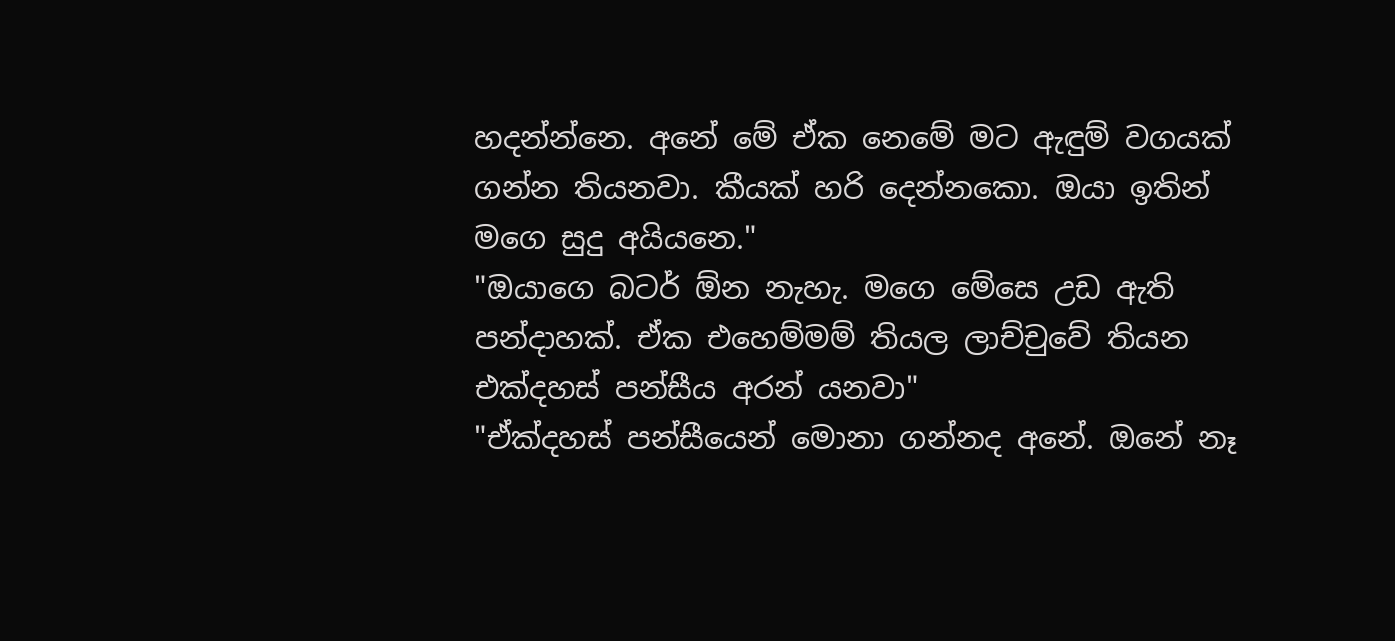හදන්න්නෙ. අනේ මේ ඒක නෙමේ මට ඇඳුම් වගයක් ගන්න තියනවා. කීයක් හරි දෙන්නකො. ඔයා ඉතින් මගෙ සුදු අයියනෙ."
"ඔයාගෙ බටර් ඕන නැහැ. මගෙ මේසෙ උඩ ඇති පන්දාහක්. ඒක එහෙම්මම් තියල ලාච්චුවේ තියන එක්දහස් පන්සීය අරන් යනවා"
"ඒක්දහස් පන්සීයෙන් මොනා ගන්නද අනේ. ඔනේ නෑ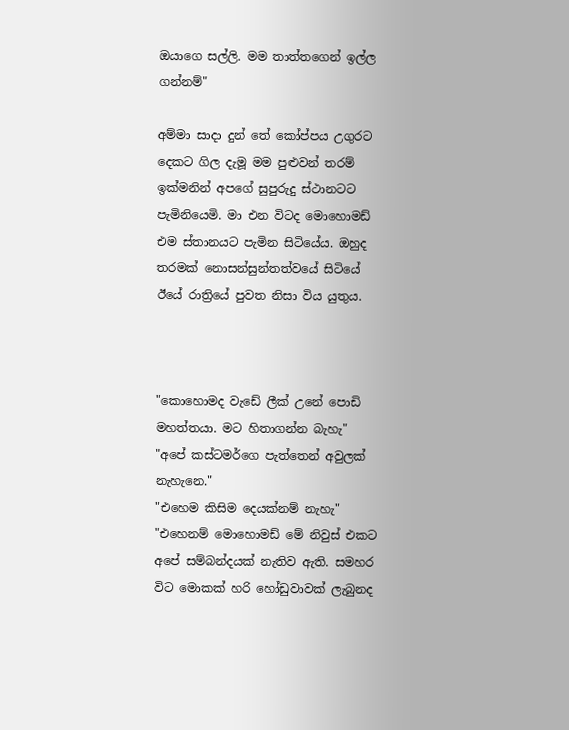ඔයාගෙ සල්ලි. මම තාත්තගෙන් ඉල්ල ගන්නම්"

අම්මා සාදා දුන් තේ කෝප්පය උගුරට දෙකට ගිල දැමූ මම පුළුවන් තරම් ඉක්මනින් අපගේ සුපුරුදු ස්ථානටට පැමිනියෙමි. මා එන විටද මොහොමඩ් එම ස්තානයට පැමින සිටියේය. ඔහුද තරමක් නොසන්සුන්තත්වයේ සිටියේ ඊයේ රාත්‍රියේ පුවත නිසා විය යුතුය.



"කොහොමද වැඩේ ලීක් උනේ පොඩි මහත්තයා. මට හිතාගන්න බැහැ"
"අපේ කස්ටමර්ගෙ පැත්තෙන් අවුලක් නැහැනෙ."
"එහෙම කිසිම දෙයක්නම් නැහැ"
"එහෙනම් මොහොමඩ් මේ නිවුස් එකට අපේ සම්බන්දයක් නැතිව ඇති. සමහර විට මොකක් හරි හෝඩුවාවක් ලැබුනද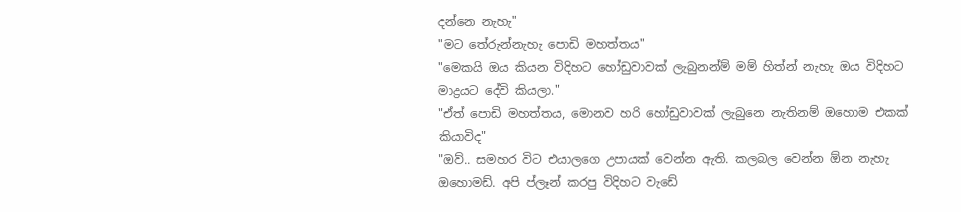දන්නෙ නැහැ"
"මට තේරුන්නැහැ පොඩි මහත්තය"
"මෙකයි ඔය කියන විදිහට හෝඩුවාවක් ලැබුනන්ම් මම් හිත්න් නැහැ ඔය විදිහට මාද්‍රයට දේවි කියලා."
"ඒත් පොඩි මහත්තය, මොනව හරි හෝඩුවාවක් ලැබුනෙ නැතිනම් ඔහොම එකක් කියාවිද"
"ඔව්.. සමහර විට එයාලගෙ උපායක් වෙන්න ඇති. කලබල වෙන්න ඕන නැහැ ඔහොමඩ්. අපි ප්ලෑන් කරපු විදිහට වැඩේ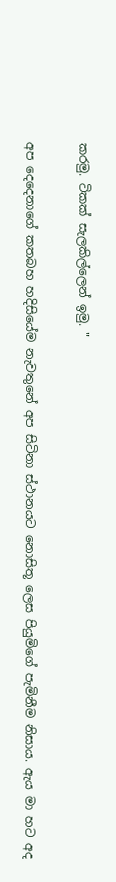කරමු. ටිකක් සැලකිල්ලෙන් ඉමු. "

අප දෙදෙනාගේ කතබහ හදිසියේම නැවතුනේ අප සිටිනා ස්ථානයට නොසිතූ ලෙස පියුමිගේ පැමිනීම නිසාය. ඇය මා හට අද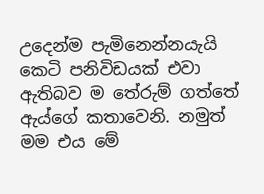උදෙන්ම පැමිනෙන්නයැයි කෙටි පනිවිඩයක් එවා ඇතිබව ම තේරුම් ගත්තේ ඇය්ගේ කතාවෙනි. නමුත් මම එය මේ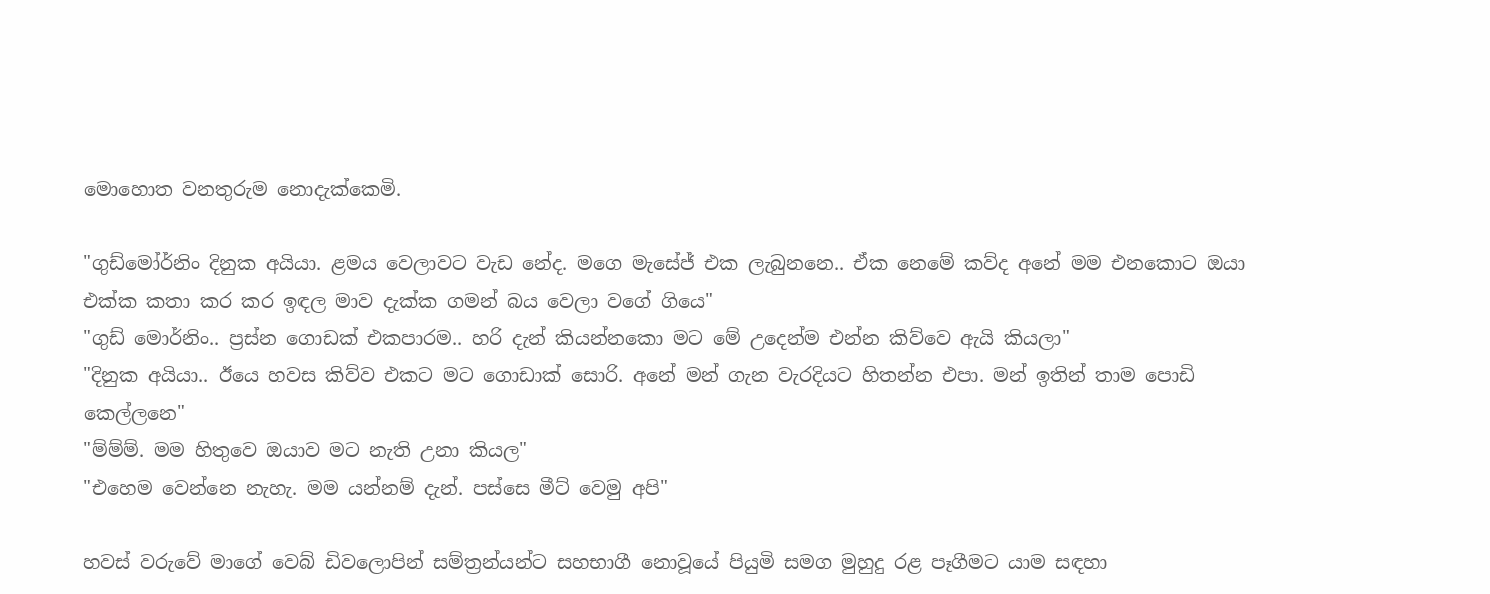මොහොත වනතුරුම නොදැක්කෙමි.

"ගුඩ්මෝර්නිං දිනුක අයියා. ළමය වෙලාවට වැඩ නේද. මගෙ මැසේජ් එක ලැබුනනෙ.. ඒක නෙමේ කව්ද අනේ මම එනකොට ඔයා එක්ක කතා කර කර ඉඳල මාව දැක්ක ගමන් බය වෙලා වගේ ගියෙ"
"ගුඩ් මොර්නිං.. ප්‍රස්න ගොඩක් එකපාරම.. හරි දැන් කියන්නකො මට මේ උදෙන්ම එන්න කිව්වෙ ඇයි කියලා"
"දිනුක අයියා.. ඊයෙ හවස කිව්ව එකට මට ගොඩාක් සොරි. අනේ මන් ගැන වැරදියට හිතන්න එපා. මන් ඉතින් තාම පොඩි කෙල්ලනෙ"
"ම්ම්ම්. මම හිතුවෙ ඔයාව මට නැති උනා කියල"
"එහෙම වෙන්නෙ නැහැ. මම යන්නම් දැන්. පස්සෙ මීට් වෙමු අපි"

හවස් වරුවේ මාගේ වෙබ් ඩිවලොපින් සම්ත්‍රන්යන්ට සහභාගී නොවූයේ පියුමි සමග මුහුදු රළ පෑගීමට යාම සඳහා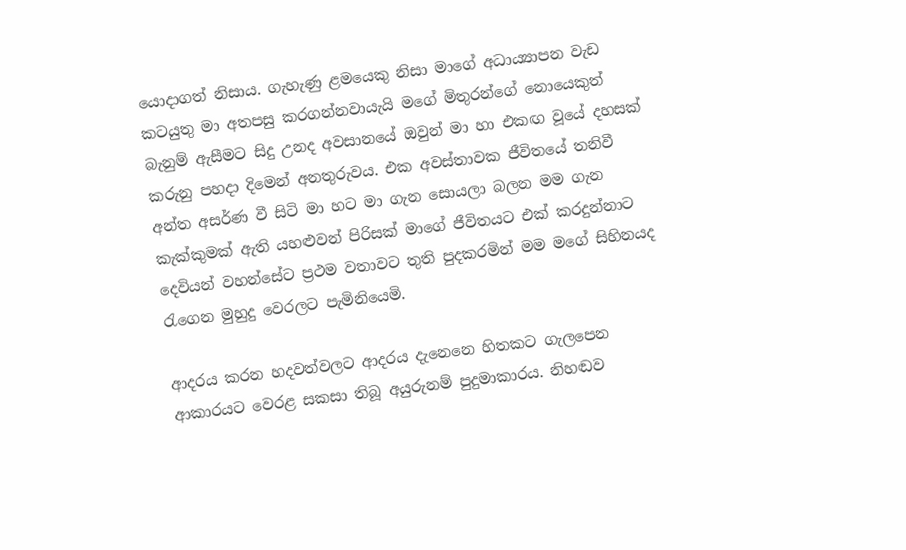යොදාගත් නිසාය. ගැහැණු ළමයෙකු නිසා මාගේ අධා‍ය්‍යාපන වැඩ කටයුතු මා අතපසු කරගන්නවායැයි මගේ මිතුරන්ගේ නොයෙකුත් බැනුම් ඇසීමට සිදු උනද අවසානයේ ඔවුන් මා හා එකඟ වූයේ දහසක් කරුනු පහදා දිමෙන් අනතුරුවය. එක අවස්තාවක ජීවිතයේ තනිවී අන්ත අසර්ණ වී සිටි මා හට මා ගැන සොයලා බලන මම ගැන කැක්කුමක් ඇති යහළුවන් පිරිසක් මාගේ ජීවිතයට එක් කරදුන්නාට දෙවියන් වහන්සේට ප්‍රථම වතාවට තුති පුදකරමින් මම මගේ සිහිනයද රැගෙන මුහුදු වෙරලට පැමිනියෙමි.

ආදරය කරන හදවත්වලට ආදරය දැනෙනෙ හිතකට ගැලපෙන ආකාරයට වෙරළ සකසා තිබූ අයුරුනම් පුදුමාකාරය. නිහඬව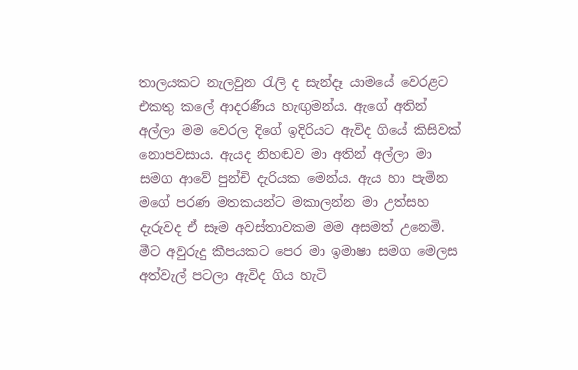තාලයකට නැලවුන රැලි ද සැන්දෑ යාමයේ වෙරළට එකතු කලේ ආදරණීය හැඟුමන්ය. ඇගේ අතින් අල්ලා මම වෙරල දිගේ ඉදිරියට ඇවිද ගියේ කිසිවක් නොපවසාය. ඇයද නිහඬව මා අතින් අල්ලා මා සමග ආවේ පුන්චි දැරියක මෙන්ය. ඇය හා පැමින මගේ පරණ මතකයන්ට මකාලන්න මා උත්සහ දැරුවද ඒ සෑම අවස්තාවකම මම අසමත් උනෙමි. මීට අවුරුදු කීපයකට පෙර මා ඉමාෂා සමග මෙලස අත්වැල් පටලා ඇවිද ගිය හැටි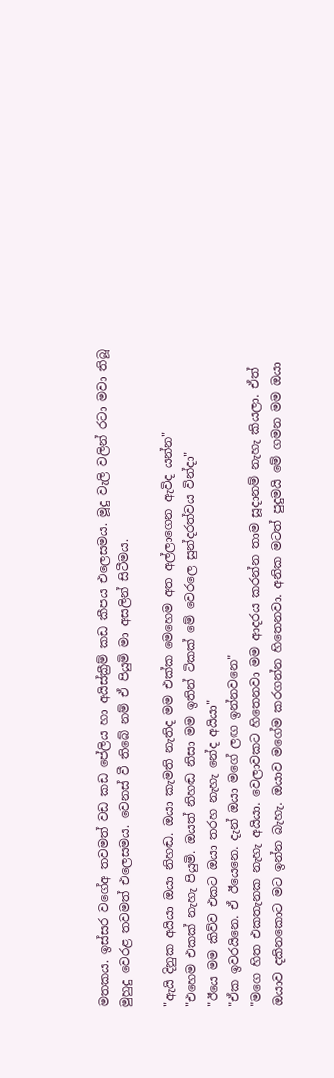මතකය. ඉස්සර වගේඅ තවමත් වඩ කඩ පේලිය හා අයිස්ක්‍රීම් කඩ කීපය එලෙසමය. මූදු වැලි වලින් රටා මවා තිබූ මුහුදු වෙරළ තවමත් එලෙසමය. වෙනස් වී තිබේ නම් ඒ පියුමි මා අසලින් සිටීමය.

"ඇයි දිනුක අයියා ඔයා නිහඬ. ඔයා කැමති නැතිද මම එක්ක මෙහෙම අත අල්ලාගෙන ඇවිද යන්න"
"එහෙම එකක් නැහැ පියුමි. ඔයත් නිහඬ නිසා මම ඉතින් ටිකක් මේ වෙරලෙ සුන්දරත්වය වින්දා"
"ඊයෙ මම කිව්ව එකට ඔයා තරහ නැහැ නේද අයියා"
"ඒක ඉවරයිනෙ. ඒ ඊයෙනෙ. දැන් ඔයා මගේ ලඟ ඉන්නවනෙ"
"මගෙ හිත එකතැනක නැහැ අයියා. වෙලාවකට හිතෙනවා මම ආදරය කරන්න තාම සූදානම් නැහැ කියලා. ඒත් ඔයාව දකිනකොට මට ඉන්න බැහැ. ඔයාව මගේම කරගන්න හිතෙනවා. අනික මටත් පුදුමයි මේ ගමන මම ඔයා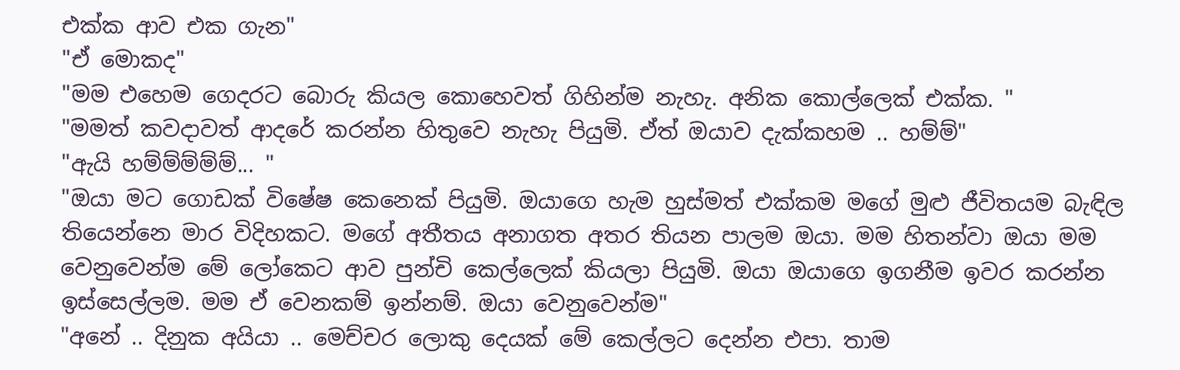එක්ක ආව එක ගැන"
"ඒ මොකද"
"මම එහෙම ගෙදරට බොරු කියල කොහෙවත් ගිහින්ම නැහැ. අනික කොල්ලෙක් එක්ක. "
"මමත් කවදාවත් ආදරේ කරන්න හිතුවෙ නැහැ පියුමි. ඒත් ඔයාව දැක්කහම .. හම්ම්"
"ඇයි හම්ම්ම්ම්ම්... "
"ඔයා මට ගොඩක් විෂේෂ කෙනෙක් පියුමි. ඔයාගෙ හැම හුස්මත් එක්කම මගේ මුළු ජීවිතයම බැඳිල තියෙන්නෙ මාර විදිහකට. මගේ අතීතය අනාගත අතර තියන පාලම ඔයා. මම හිතන්වා ඔයා මම වෙනුවෙන්ම මේ ලෝකෙට ආව පුන්චි කෙල්ලෙක් කියලා පියුමි. ඔයා ඔයාගෙ ඉගනීම ඉවර කරන්න ඉස්සෙල්ලම. මම ඒ වෙනකම් ඉන්නම්. ඔයා වෙනුවෙන්ම"
"අනේ .. දිනුක අයියා .. මෙච්චර ලොකු දෙයක් මේ කෙල්ලට දෙන්න එපා. තාම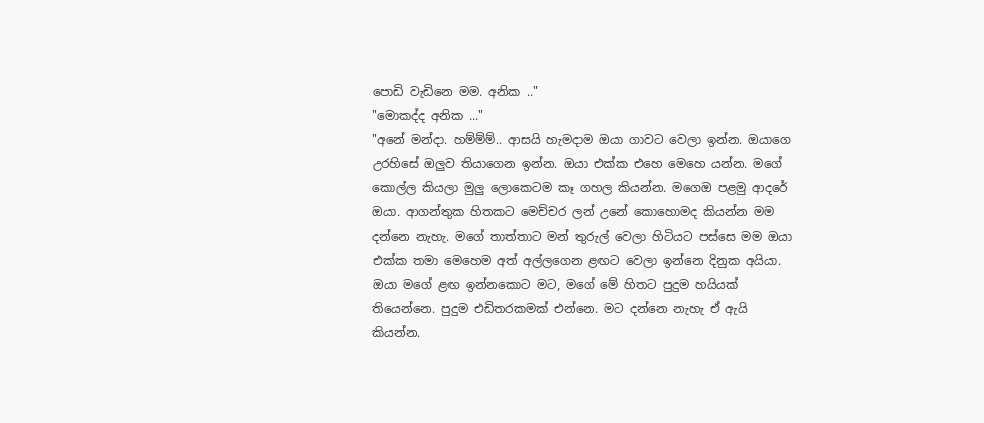පොඩි වැඩිනෙ මම. අනික .."
"මොකද්ද අනික ..."
"අනේ මන්දා. හම්ම්ම්.. ආසයි හැමදාම ඔයා ගාවට වෙලා ඉන්න. ඔයාගෙ උරහිසේ ඔලුව තියාගෙන ඉන්න. ඔයා එක්ක එහෙ මෙහෙ යන්න. මගේ කොල්ල කියලා මුලු ලොකෙටම කෑ ගහල කියන්න. මගෙඔ පළමු ආදරේ ඔයා. ආගන්තුක හිතකට මෙච්චර ලන් උනේ කොහොමද කියන්න මම දන්නෙ නැහැ. මගේ තාත්තාට මන් තුරුල් වෙලා හිටියට පස්සෙ මම ඔයා එක්ක තමා මෙහෙම අත් අල්ලගෙන ළඟට වෙලා ඉන්නෙ දිනුක අයියා. ඔයා මගේ ළඟ ඉන්නකොට මට, මගේ මේ හිතට පුදුම හයියක් තියෙන්නෙ. පුදුම එඩිතරකමක් එන්නෙ. මට දන්නෙ නැහැ ඒ ඇයි කියන්න.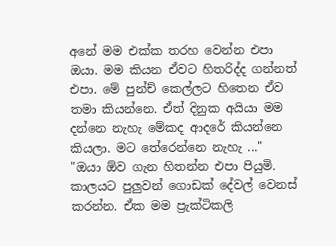අනේ මම එක්ක තරහ වෙන්න එපා ඔයා. මම කියන ඒවට හිතරිද්ද ගන්නත් එපා. මේ පුන්ච් කෙල්ලට හිතෙන ඒව තමා කියන්නෙ. ඒත් දිනුක අයියා මම දන්නෙ නැහැ මේකද ආදරේ කියන්නෙ කියලා. මට තේරෙන්නෙ නැහැ ..."
"ඔයා ඕව ගැන හිතන්න එපා පියුමි. කාලයට පුලුවන් ගොඩක් දේවල් වෙනස් කරන්න. ඒක මම ප්‍රැක්ටිකලි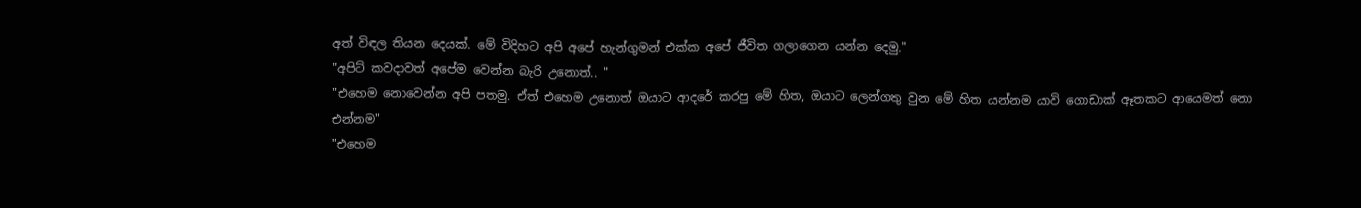අත් විඳල තියන දෙයක්. මේ විදිහට අපි අපේ හැන්ගුමන් එක්ක අපේ ජීවිත ගලාගෙන යන්න දෙමු."
"අපිට් කවදාවත් අපේම වෙන්න බැරි උනොත්.. "
"එහෙම නොවෙන්න අපි පතමු. ඒත් එහෙම උනොත් ඔයාට ආදරේ කරපු මේ හිත, ඔයාට ලෙන්ගතු වුන මේ හිත යන්නම යාවි ගොඩාක් ඈතකට ආයෙමත් නො එන්නම"
"එහෙම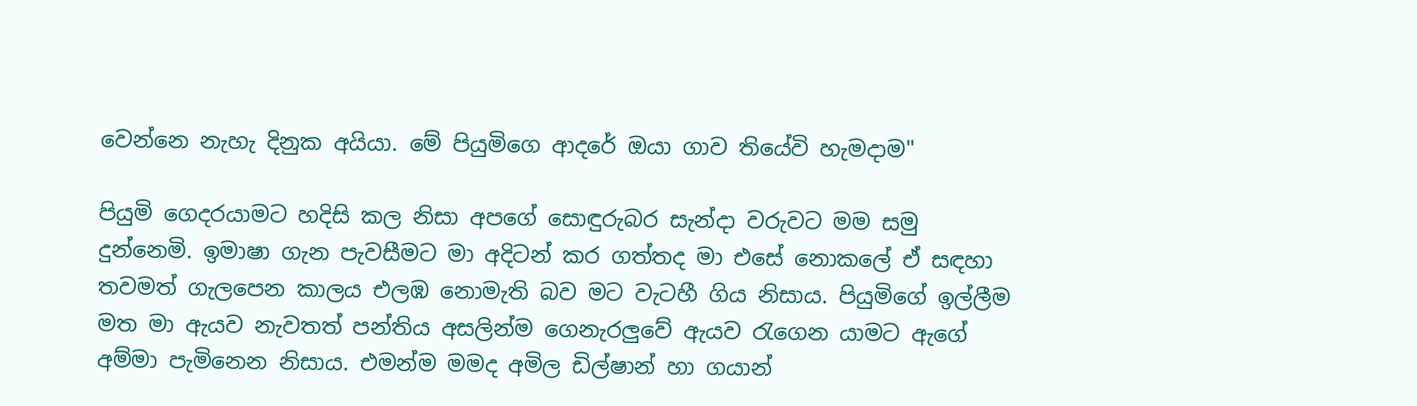වෙන්නෙ නැහැ දිනුක අයියා. මේ පියුමිගෙ ආදරේ ඔයා ගාව තියේවි හැමදාම"

පියුමි ගෙදරයාමට හදිසි කල නිසා අපගේ සොඳුරුබර සැන්දා වරුවට මම සමු දුන්නෙමි. ඉමාෂා ගැන පැවසීමට මා අදිටන් කර ගත්තද මා එසේ නොකලේ ඒ සඳහා තවමත් ගැලපෙන කාලය එලඹ නොමැති බව මට වැටහී ගිය නිසාය. පියුමිගේ ඉල්ලීම මත මා ඇයව නැවතත් පන්තිය අසලින්ම ගෙනැරලුවේ ඇයව රැගෙන යාමට ඇගේ අම්මා පැමිනෙන නිසාය. එමන්ම මමද අමිල ඩිල්ෂාන් හා ගයාන්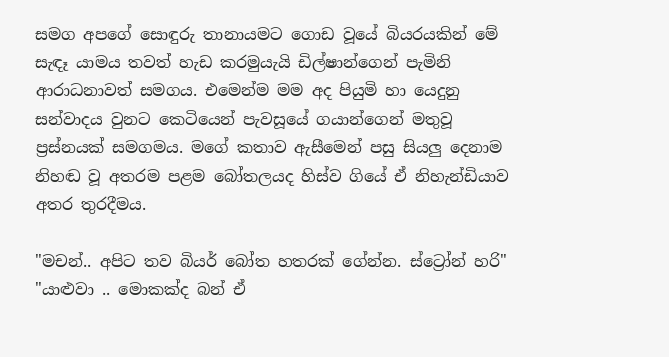සමග අපගේ සොඳුරු තානායමට ගොඩ වූයේ බියරයකින් මේ සැඳෑ යාමය තවත් හැඩ කරමුයැයි ඩිල්ෂාන්ගෙන් පැමිනි ආරාධනාවත් සමගය. එමෙන්ම මම අද පියුමි හා යෙදුනු සන්වාදය වුනට කෙටියෙන් පැවසූයේ ගයාන්ගෙන් මතුවූ ප්‍රස්නයක් සමගමය. මගේ කතාව ඇසීමෙන් පසු සියලු දෙනාම නිහඬ වූ අතරම පළම බෝතලයද හිස්ව ගියේ ඒ නිහැන්ඩියාව අතර තුරදීමය.

"මචන්.. අපිට තව බියර් බෝත හතරක් ගේන්න. ස්ට්‍රෝන් හරි"
"යාළුවා .. මොකක්ද බන් ඒ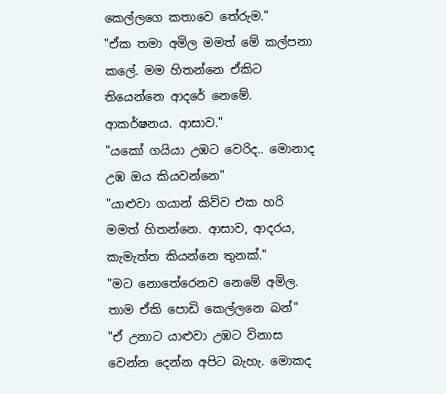කෙල්ලගෙ කතාවෙ තේරුම."
"ඒක තමා අමිල මමත් මේ කල්පනා කලේ. මම හිතන්නෙ ඒකිට තියෙන්නෙ ආදරේ නෙමේ. ආකර්ෂනය. ආසාව."
"යකෝ ගයියා උඹට වෙරිද.. මොනාද උඹ ඔය කියවන්නෙ"
"යාළුවා ගයාන් කිව්ව එක හරි මමත් හිතන්නෙ. ආසාව, ආදරය, කැමැත්ත කියන්නෙ තුනක්."
"මට නොතේරෙනව නෙමේ අමිල. තාම ඒකි පොඩි කෙල්ලනෙ බන්"
"ඒ උනාට යාළුවා උඹට විනාස වෙන්න දෙන්න අපිට බැහැ. මොකද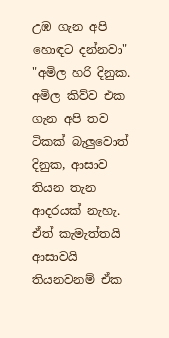උඹ ගැන අපි හොඳට දන්නවා"
"අමිල හරි දිනුක. අමිල කිව්ව එක ගැන අපි තව ටිකක් බැලුවොත් දිනුක, ආසාව තියන තැන ආදරයක් නැහැ. ඒත් කැමැත්තයි ආසාවයි තියනවනම් ඒක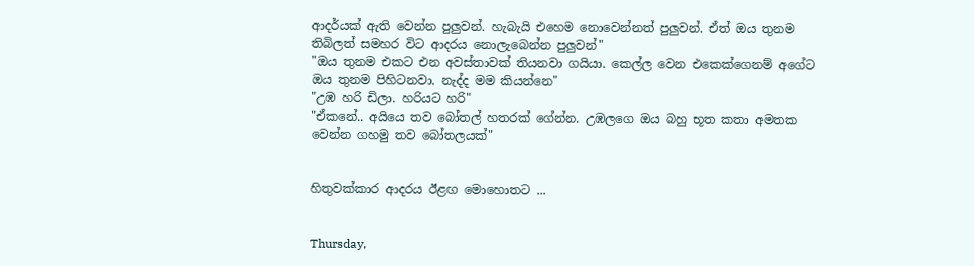ආදර්යක් ඇති වෙන්න පුලුවන්. හැබැයි එහෙම නොවෙන්නත් පුලුවන්. ඒත් ඔය තුනම තිබිලත් සමහර විට ආදරය නොලැබෙන්න පුලුවන්"
"ඔය තුනම එකට එන අවස්තාවක් තියනවා ගයියා. කෙල්ල වෙන එකෙක්ගෙනම් අගේට ඔය තුනම පිහිටනවා. නැද්ද මම කියන්නෙ"
"උඹ හරි ඩිලා. හරියට හරි"
"ඒකනේ.. අයියෙ තව බෝතල් හතරක් ගේන්න. උඹලගෙ ඔය බහු භූත කතා අමතක වෙන්න ගහමු තව බෝතලයක්"


හිතුවක්කාර ආදරය ඊළඟ මොහොතට ...


Thursday,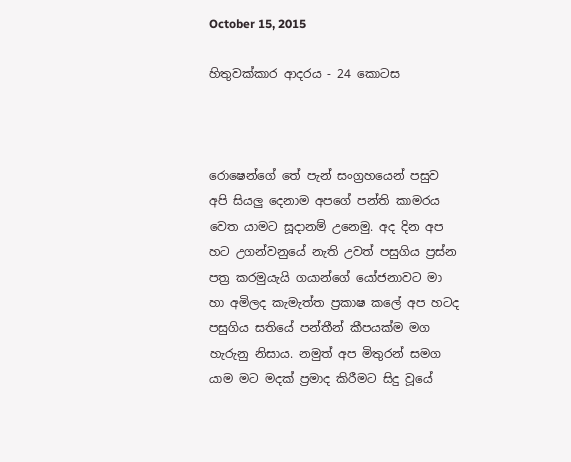October 15, 2015

හිතුවක්කාර ආදරය - 24 කොටස



රොෂෙන්ගේ තේ පැන් සංග්‍රහයෙන් පසුව අපි සියලු දෙනාම අපගේ පන්ති කාමරය වෙත යාමට සූදානම් උනෙමු. අද දින අප හට උගන්වනුයේ නැති උවත් පසුගිය ප්‍රස්න පත්‍ර කරමුයැයි ගයාන්ගේ යෝජනාවට මා හා අමිලද කැමැත්ත ප්‍රකාෂ කලේ අප හටද පසුගිය සතියේ පන්තීන් කීපයක්ම මග හැරුනු නිසාය. නමුත් අප මිතුරන් සමග යාම මට මදක් ප්‍රමාද කිරීමට සිදු වූයේ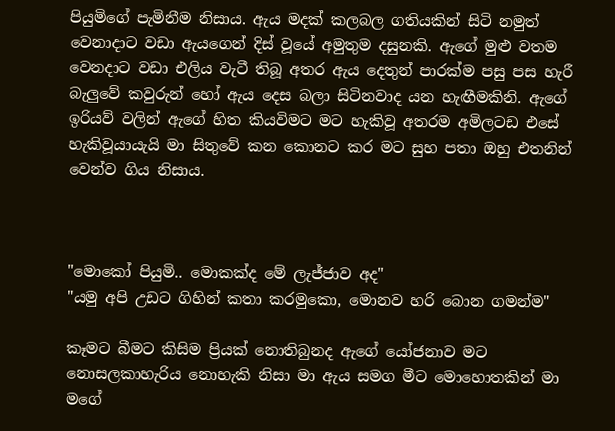පියුමිගේ පැමිනීම නිසාය. ඇය මදක් කලබල ගතියකින් සිටි නමුත් වෙනාදාට වඩා ඇයගෙන් දිස් වූයේ අමුතුම දසුනකි. ඇගේ මුළු වතම වෙනදාට වඩා එලිය වැටී තිබූ අතර ඇය දෙතුන් පාරක්ම පසු පස හැරී බැලුවේ කවුරුන් හෝ ඇය දෙස බලා සිටිනවාද යන හැඟීමකිනි. ඇගේ ඉරියව් වලින් ඇගේ හිත කියවිමට මට හැකිවූ අතරම අමිලටඩ එසේ හැකිවූයායැයි මා සිතුවේ කන කොනට කර මට සුහ පතා ඔහු එතනින් වෙන්ව ගිය නිසාය.



"මොකෝ පියුමි.. මොකක්ද මේ ලැජ්ජාව අද"
"යමු අපි උඩට ගිහින් කතා කරමුකො, මොනව හරි බොන ගමන්ම"

කෑමට බීමට කිසිම ප්‍රියක් නොතිබුනද ඇගේ යෝජනාව මට නොසලකාහැරිය නොහැකි නිසා මා ඇය සමග මීට මොහොතකින් මා මගේ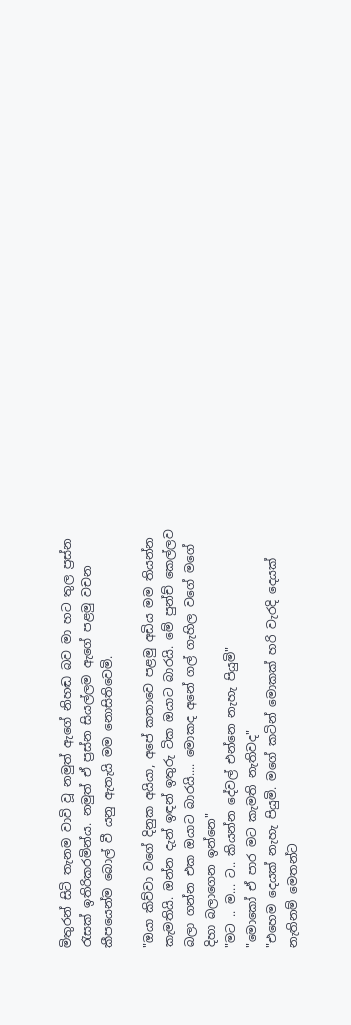මිතුරන් සිටි තැනම වාවි වූ නමුත් ඇගේ නිහඬ බව මා හට තුල ප්‍රස්න රැසක් ඉතිරිකරමින්ය. නමුත් ඒ ප්‍රස්න සියල්ලම ඇගේ පළමු වචන කීපයෙන්ම බොල් වී යනු ඇතැයි මම නොසිතිවෙමි.

"ඔයා කිව්වා වගේ දිනුක අයියා, අපේ කතාවෙ පළමු අඩිය මම තියන්න කැමතියි. ඔන්න දැන් ඉඳන් ඉතුරු ටික ඔයාට බාරයි. මේ පුන්ච් කෙල්ලව බලා ගන්න එක ඔයාට බාරයි.... මොකද අනේ ගල් ගැහිල වගේ මගේ දිහා බලාගෙන ඉන්නෙ"
"මට .. ම... ට.. කියන්න දේවල් එන්නෙ නැහැ පියුමි"
"මොකෝ ඒ පාර මට කැමති නැතිවද"
"එහෙම දෙයක් නැහැ පියුමි. මගේ කටින් මොකක් හරි වැරදි දෙයක් නැතිනම් මෙතන්ට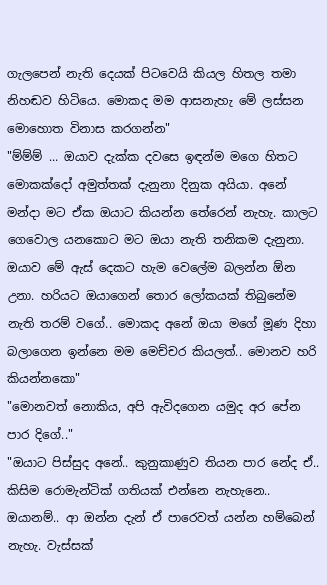ගැලපෙන් නැති දෙයක් පිටවෙයි කියල හිතල තමා නිහඬව හිටියෙ. මොකද මම ආසනැහැ මේ ලස්සන මොහොත විනාස කරගන්න"
"ම්ම්ම් ... ඔයාව දැක්ක දවසෙ ඉඳන්ම මගෙ හිතට මොකක්දෝ අමුත්තක් දැනුනා දිනුක අයියා. අනේ මන්දා මට ඒක ඔයාට කියන්න තේරෙන් නැහැ. කාලට ගෙවොල යනකොට මට ඔයා නැති තනිකම දැනුනා. ඔයාව මේ ඇස් දෙකට හැම වෙලේම බලන්න ඕන උනා. හරියට ඔයාගෙන් තොර ලෝකයක් තිබුනේම නැති තරම් වගේ.. මොකද අනේ ඔයා මගේ මූණ දිහා බලාගෙන ඉන්නෙ මම මෙච්චර කියලත්.. මොනව හරි කියන්නකො"
"මොනවත් නොකිය, අපි ඇවිදගෙන යමුද අර පේන පාර දිගේ.."
"ඔයාට පිස්සුද අනේ.. කුනුකාණුව තියන පාර නේද ඒ.. කිසිම රොමැන්ටික් ගතියක් එන්නෙ නැහැනෙ.. ඔයානම්.. ආ ඔන්න දැන් ඒ පාරෙවත් යන්න හම්බෙන් නැහැ. වැස්සක්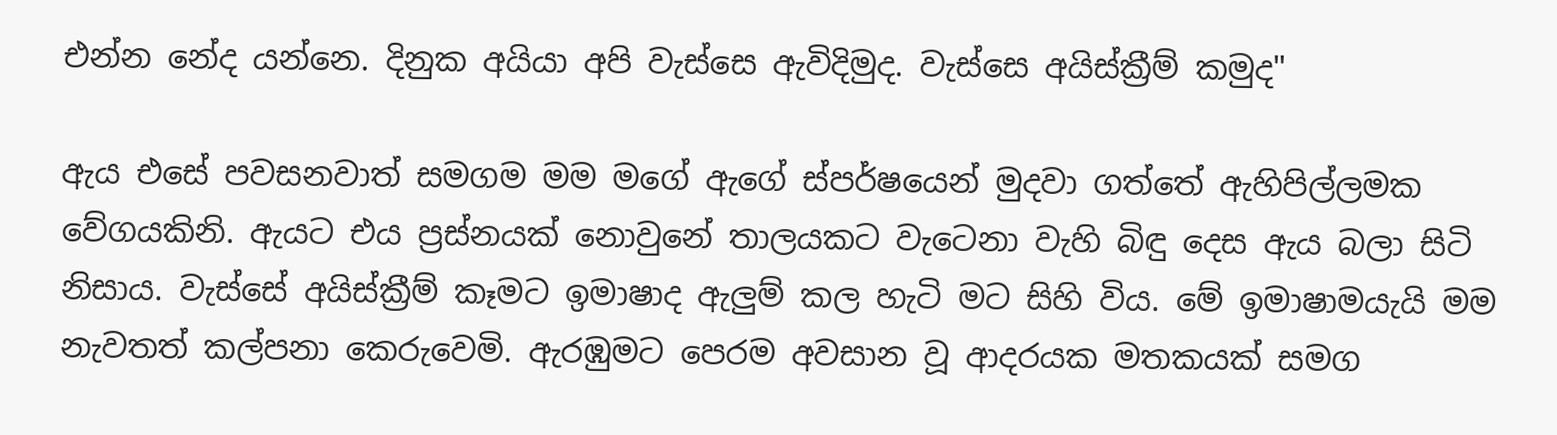එන්න නේද යන්නෙ. දිනුක අයියා අපි වැස්සෙ ඇවිදිමුද. වැස්සෙ අයිස්ක්‍රීම් කමුද"

ඇය එසේ පවසනවාත් සමගම මම මගේ ඇගේ ස්පර්ෂයෙන් මුදවා ගත්තේ ඇහිපිල්ලමක වේගයකිනි. ඇයට එය ප්‍රස්නයක් නොවුනේ තාලයකට වැටෙනා වැහි බිඳු දෙස ඇය බලා සිටි නිසාය. වැස්සේ අයිස්ක්‍රීම් කෑමට ඉමාෂාද ඇලුම් කල හැටි මට සිහි විය. මේ ඉමාෂාමයැයි මම නැවතත් කල්පනා කෙරුවෙමි. ඇරඹුමට පෙරම අවසාන වූ ආදරයක මතකයක් සමග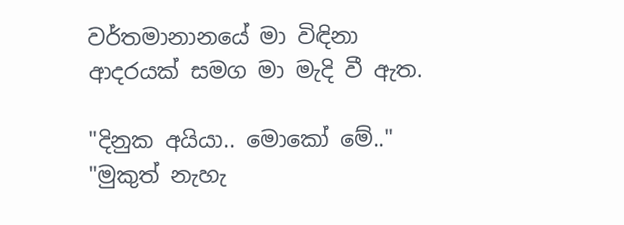වර්තමානානයේ මා විඳිනා ආදරයක් සමග මා මැදි වී ඇත.

"දිනුක අයියා.. මොකෝ මේ.."
"මුකුත් නැහැ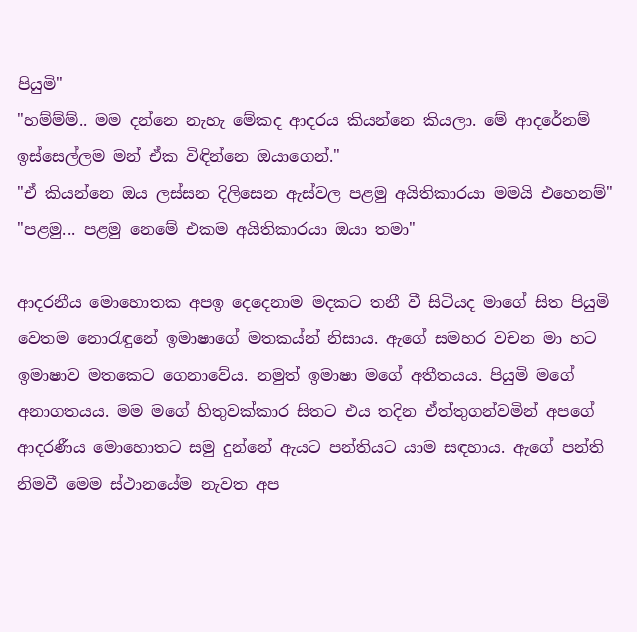පියුමි"
"හම්ම්ම්.. මම දන්නෙ නැහැ මේකද ආදරය කියන්නෙ කියලා. මේ ආදරේනම් ඉස්සෙල්ලම මන් ඒක විඳින්නෙ ඔයාගෙන්."
"ඒ කියන්නෙ ඔය ලස්සන දිලිසෙන ඇස්වල පළමු අයිතිකාරයා මමයි එහෙනම්"
"පළමු... පළමු නෙමේ එකම අයිතිකාරයා ඔයා තමා"

ආදරනීය මොහොතක අපඉ දෙදෙනාම මදකට තනී වී සිටියද මාගේ සිත පියුමි වෙතම නොරැඳුනේ ඉමාෂාගේ මතකය්න් නිසාය. ඇගේ සමහර වචන මා හට ඉමාෂාව මතකෙට ගෙනාවේය. නමුත් ඉමාෂා මගේ අතීතයය. පියුමි මගේ අනාගතයය. මම මගේ හිතුවක්කාර සිතට එය තදින ඒත්තුගන්වමින් අපගේ ආදරණීය මොහොතට සමු දුන්නේ ඇයට පන්තියට යාම සඳහාය. ඇගේ පන්ති නිමවී මෙම ස්ථානයේම නැවත අප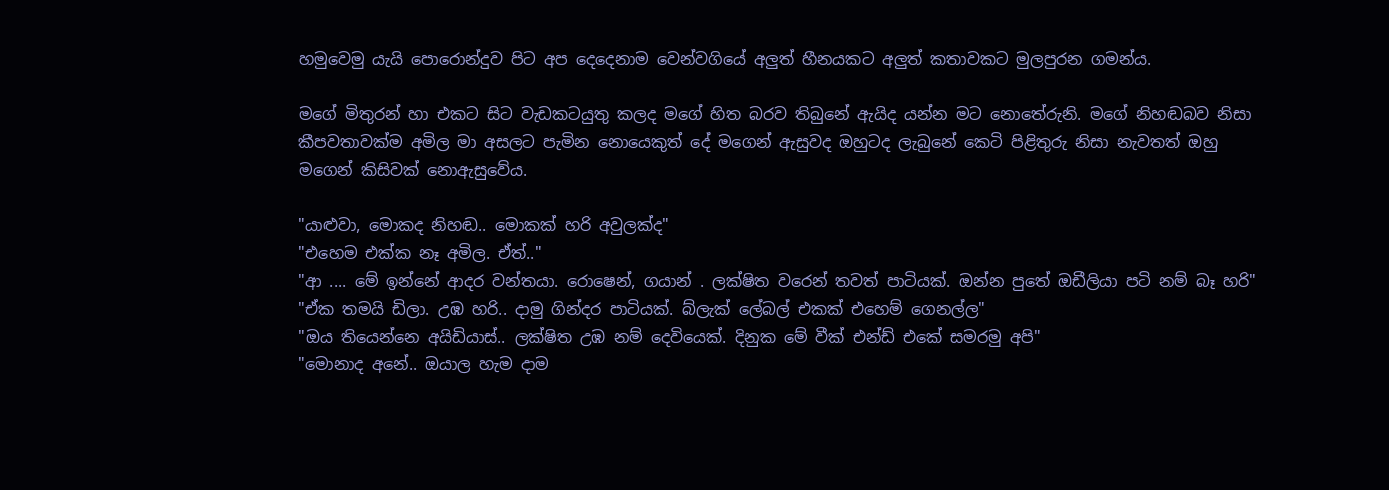හමුවෙමු යැයි පොරොන්දුව පිට අප දෙදෙනාම වෙන්වගියේ අලුත් හීනයකට අලුත් කතාවකට මුලපුරන ගමන්ය.

මගේ මිතුරන් හා එකට සිට වැඩකටයුතු කලද මගේ හිත බරව තිබුනේ ඇයිද යන්න මට නොතේරුනි. මගේ නිහඬබව නිසා කීපවතාවක්ම අමිල මා අසලට පැමින නොයෙකුත් දේ මගෙන් ඇසුවද ඔහුටද ලැබුනේ කෙටි පිළිතුරු නිසා නැවතත් ඔහු මගෙන් කිසිවක් නොඇසුවේය.

"යාළුවා, මොකද නිහඬ.. මොකක් හරි අවුලක්ද"
"එහෙම එක්ක නෑ අමිල. ඒත්.."
"ආ .... මේ ඉන්නේ ආදර වන්තයා. රොෂෙන්, ගයාන් . ලක්ෂිත වරෙන් තවත් පාටියක්. ඔන්න පුතේ ඔඩීලියා පටි නම් බෑ හරි"
"ඒක තමයි ඩිලා. උඹ හරි.. දාමු ගින්දර පාටියක්. බ්ලැක් ලේබල් එකක් එහෙම් ගෙනල්ල"
"ඔය තියෙන්නෙ අයිඩියාස්.. ලක්ෂිත උඹ නම් දෙවියෙක්. දිනුක මේ වීක් එන්ඩ් එකේ සමරමු අපි"
"මොනාද අනේ.. ඔයාල හැම දාම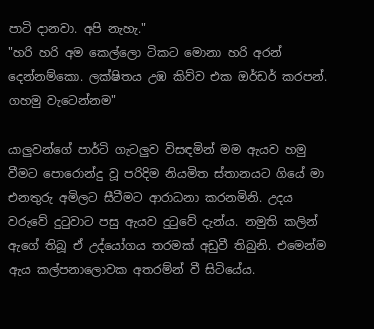පාටි දානවා. අපි නැහැ."
"හරි හරි අම කෙල්ලො ටිකට මොනා හරි අරන් දෙන්නම්කො. ලක්ෂිතය උඹ කිව්ව එක ඔර්ඩර් කරපන්. ගහමු වැටෙන්නම"

යාලුවන්ගේ පාර්ටි ගැටලුව විසඳමින් මම ඇයව හමු වීමට පොරොන්දු වූ පරිදිම නියමිත ස්තානයට ගියේ මා එනතුරු අමිලට සීටීමට ආරාධනා කරනමිනි. උදය වරුවේ දුටුවාට පසු ඇයව දුටුවේ දැන්ය. නමුති කලින් ඇගේ තිබූ ඒ උද්යෝගය තරමක් අඩුවී තිබුනි. එමෙන්ම ඇය කල්පනාලොවක අතරම්න් වී සිටියේය.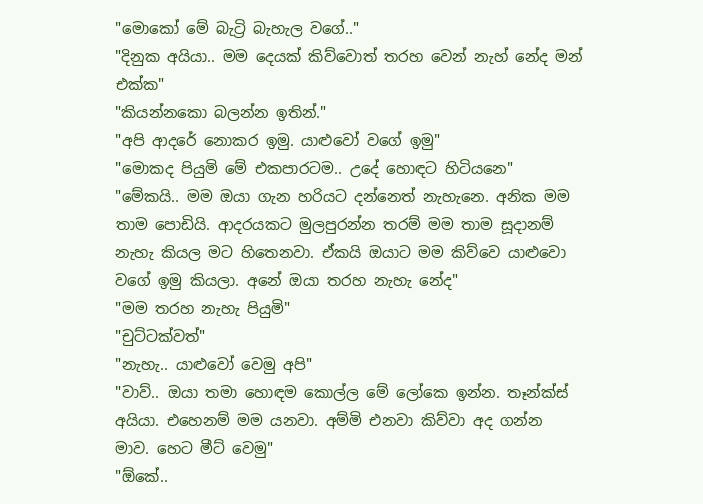"මොකෝ මේ බැට්‍රි බැහැල වගේ.."
"දිනුක අයියා.. මම දෙයක් කිව්වොත් තරහ වෙන් නැහ් නේද මන් එක්ක"
"කියන්නකො බලන්න ඉතින්."
"අපි ආදරේ නොකර ඉමු. යාළුවෝ වගේ ඉමු"
"මොකද පියුමි මේ එකපාරටම.. උදේ හොඳට හිටියනෙ"
"මේකයි.. මම ඔයා ගැන හරියට දන්නෙත් නැහැනෙ. අනික මම තාම පොඩියි. ආදරයකට මුලපුරන්න තරම් මම තාම සූදානම් නැහැ කියල මට හිතෙනවා. ඒකයි ඔයාට මම කිව්වෙ යාළුවො වගේ ඉමු කියලා. අනේ ඔයා තරහ නැහැ නේද"
"මම තරහ නැහැ පියුමි"
"චුට්ටක්වත්"
"නැහැ.. යාළුවෝ වෙමු අපි"
"වාව්.. ඔයා තමා හොඳම කොල්ල මේ ලෝකෙ ඉන්න. තෑන්ක්ස් අයියා. එහෙනම් මම යනවා. අම්මි එනවා කිව්වා අද ගන්න මාව. හෙට මීට් වෙමු"
"ඕකේ..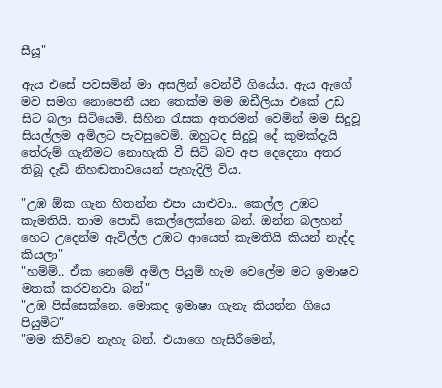සීයූ"

ඇය එසේ පවසමින් මා අසලින් වෙන්වී ගියේය. ඇය ඇගේ මව සමග නොපෙනී යන තෙක්ම මම ඔඩීලියා එකේ උඩ සිට බලා සිටියෙමි. සිහින රැසක අතරමන් වෙමින් මම සිදුවූ සියල්ලම අමිලට පැවසුවෙමි. ඔහුටද සිදුවූ දේ කුමක්දැයි තේරුම් ගැනීමට නොහැකි වී සිටි බව අප දෙදෙනා අතර තිබූ දැඩි නිහඬතාවයෙන් පැහැදිලි විය.

"උඹ ඕක ගැන හිතන්න එපා යාළුවා.. කෙල්ල උඹට කැමතියි. තාම පොඩි කෙල්ලෙක්නෙ බන්. ඔන්න බලහන් හෙට උදෙන්ම ඇවිල්ල උඹට ආයෙත් කැමතියි කියන් නැද්ද කියලා"
"හම්ම්.. ඒක නෙමේ අමිල පියුමි හැම වෙලේම මට ඉමාෂව මතක් කරවනවා බන්"
"උඹ පිස්සෙක්නෙ. මොකද ඉමාෂා ගැනැ කියන්න ගියෙ පියුමිට"
"මම කිව්වෙ නැහැ බන්. එයාගෙ හැසිරීමෙන්,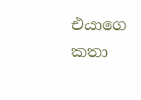එයාගෙ කතා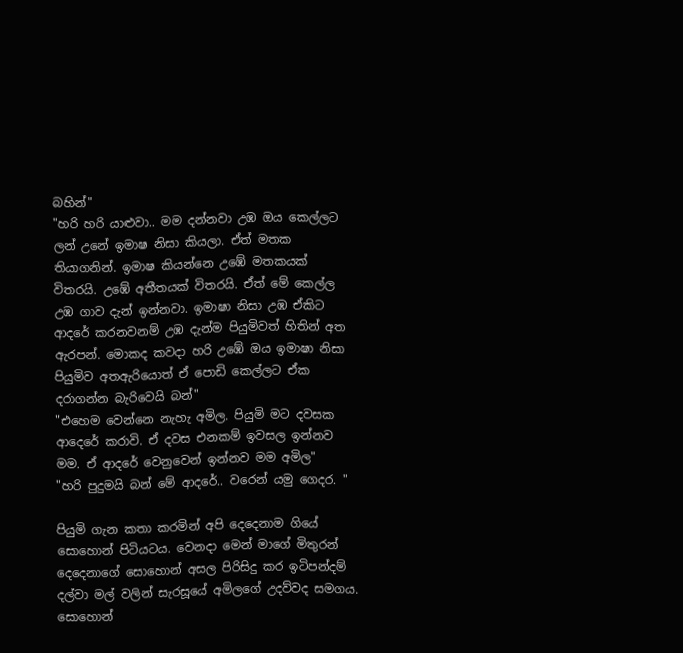බහින්"
"හරි හරි යාළුවා.. මම දන්නවා උඹ ඔය කෙල්ලට ලන් උනේ ඉමාෂ නිසා කියලා. ඒත් මතක තියාගනින්. ඉමාෂ කියන්නෙ උඹේ මතකයක් විතරයි. උඹේ අතීතයක් විතරයි. ඒත් මේ කෙල්ල උඹ ගාව දැන් ඉන්නවා. ඉමාෂා නිසා උඹ ඒකිට ආදරේ කරනවනම් උඹ දැන්ම පියුමිවත් හිතින් අත ඇරපන්. මොකද කවදා හරි උඹේ ඔය ඉමාෂා නිසා පියුමිව අතඇරියොත් ඒ පොඩි කෙල්ලට ඒක දරාගන්න බැරිවෙයි බන්"
"එහෙම වෙන්නෙ නැහැ අමිල. පියුමි මට දවසක ආදෙරේ කරාවි. ඒ දවස එනකම් ඉවසල ඉන්නව මම. ඒ ආදරේ වෙනුවෙන් ඉන්නව මම අමිල"
"හරි පුදුමයි බන් මේ ආදරේ.. වරෙන් යමු ගෙදර. "

පියුමි ගැන කතා කරමින් අපි දෙදෙනාම ගියේ සොහොන් පිටියටය. වෙනදා මෙන් මාගේ මිතුරන් දෙදෙනාගේ සොහොන් අසල පිරිසිදු කර ඉටිපන්දම් දල්වා මල් වලින් සැරසූයේ අමිලගේ උදව්වද සමගය. සොහොන්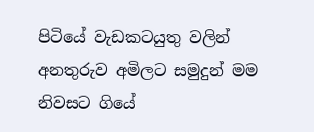පිටියේ වැඩකටයුතු වලින් අනතුරුව අමිලට සමුදුන් මම නිවසට ගියේ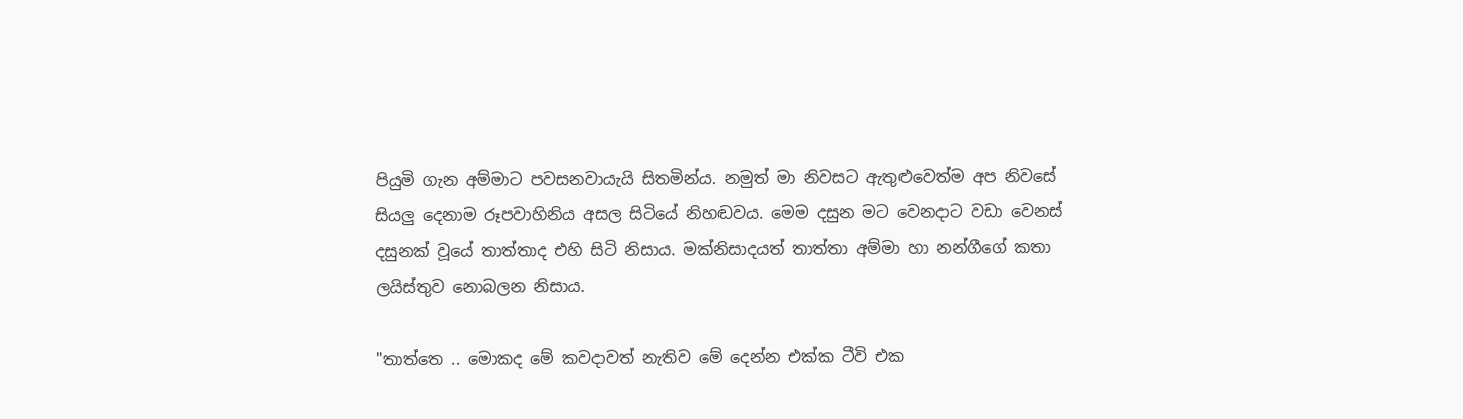පියුමි ගැන අම්මාට පවසනවායැයි සිතමින්ය. නමුත් මා නිවසට ඇතුළුවෙත්ම අප නිවසේ සියලු දෙනාම රූපවාහිනිය අසල සිටියේ නිහඬවය. මෙම දසුන මට වෙනදාට වඩා වෙනස් දසුනක් වූයේ තාත්තාද එහි සිටි නිසාය. මක්නිසාදයත් තාත්තා අම්මා හා නන්ගීගේ කතා ලයිස්තුව නොබලන නිසාය.

"තාත්තෙ .. මොකද මේ කවදාවත් නැතිව මේ දෙන්න එක්ක ටීවි එක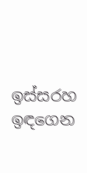ඉස්සරහ ඉඳගෙන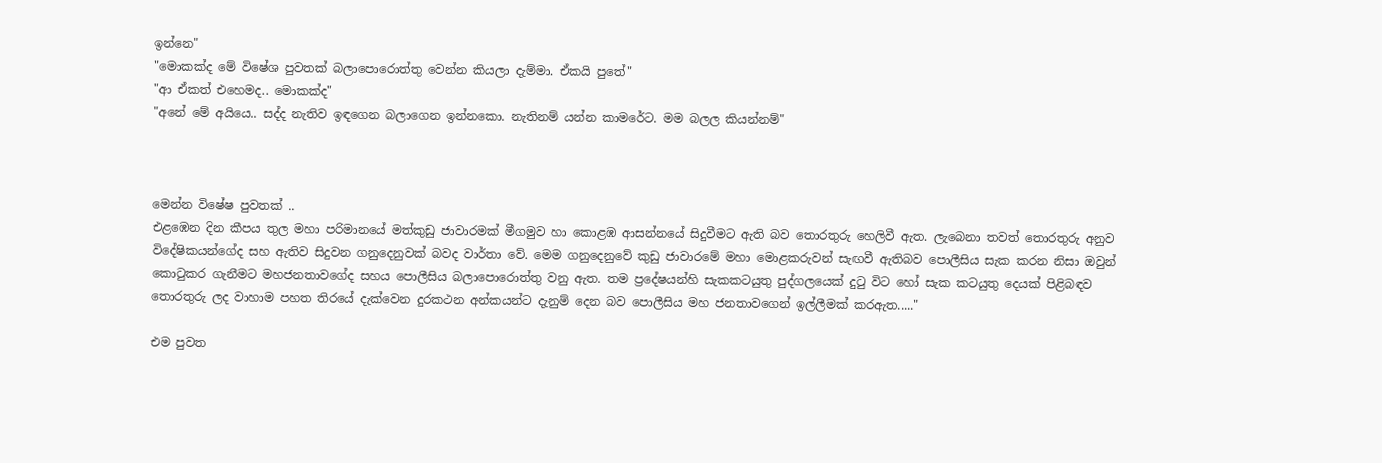ඉන්නෙ"
"මොකක්ද මේ විෂේශ පුවතක් බලාපොරොත්තු වෙන්න කියලා දැම්මා. ඒකයි පුතේ"
"ආ ඒකත් එහෙමද.. මොකක්ද"
"අනේ මේ අයියෙ.. සද්ද නැතිව ඉඳගෙන බලාගෙන ඉන්නකො. නැතිනම් යන්න කාමරේට. මම බලල කියන්නම්"



මෙන්න විෂේෂ පුවතක් ..
එළඹෙන දින කීපය තුල මහා පරිමානයේ මත්කුඩු ජාවාරමක් මීගමුව හා කොළඹ ආසන්නයේ සිදුවීමට ඇති බව තොරතුරු හෙලිවී ඇත. ලැබෙනා තවත් තොරතුරු අනුව විදේෂිකයන්ගේද සහ ඇතිව සිදුවන ගනුදෙනුවක් බවද වාර්තා වේ. මෙම ගනුදෙනුවේ කුඩු ජාවාරමේ මහා මොළකරුවන් සැඟවී ඇතිබව පොලීසිය සැක කරන නිසා ඔවුන් කොටුකර ගැනීමට මහජනතාවගේද සහය පොලීසිය බලාපොරොත්තු වනු ඇත. තම ප්‍රදේෂයන්හි සැකකටයුතු පුද්ගලයෙක් දුටු විට හෝ සැක කටයුතු දෙයක් පිළිබඳව තොරතුරු ලද වාහාම පහත තිරයේ දැක්වෙන දුරකථන අන්කයන්ට දැනුම් දෙන බව පොලීසිය මහ ජනතාවගෙන් ඉල්ලීමක් කරඇත....."

එම පුවත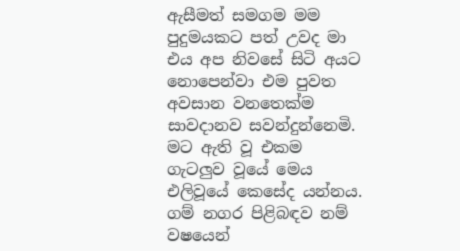ඇසීමත් සමගම මම පුදුමයකට පත් උවද මා එය අප නිවසේ සිටි අයට නොපෙන්වා එම පුවත අවසාන වනතෙක්ම සාවදානව සවන්දුන්නෙමි. මට ඇති වූ එකම ගැටලුව වූයේ මෙය එලිවූයේ කෙසේද යන්නය. ගම් නගර පිළිබඳව නම් වෂයෙන්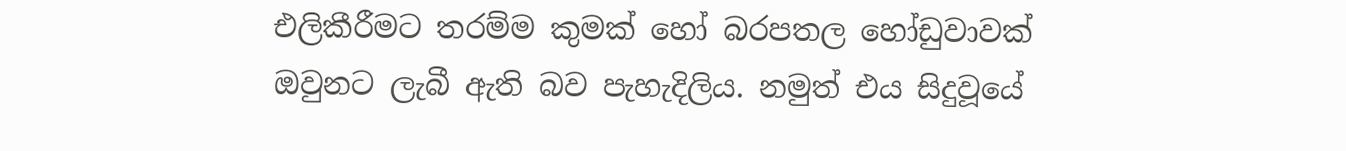එලිකීරීමට තරම්ම කුමක් හෝ බරපතල හෝඩුවාවක් ඔවුනට ලැබී ඇති බව පැහැදිලිය. නමුත් එය සිදුවූයේ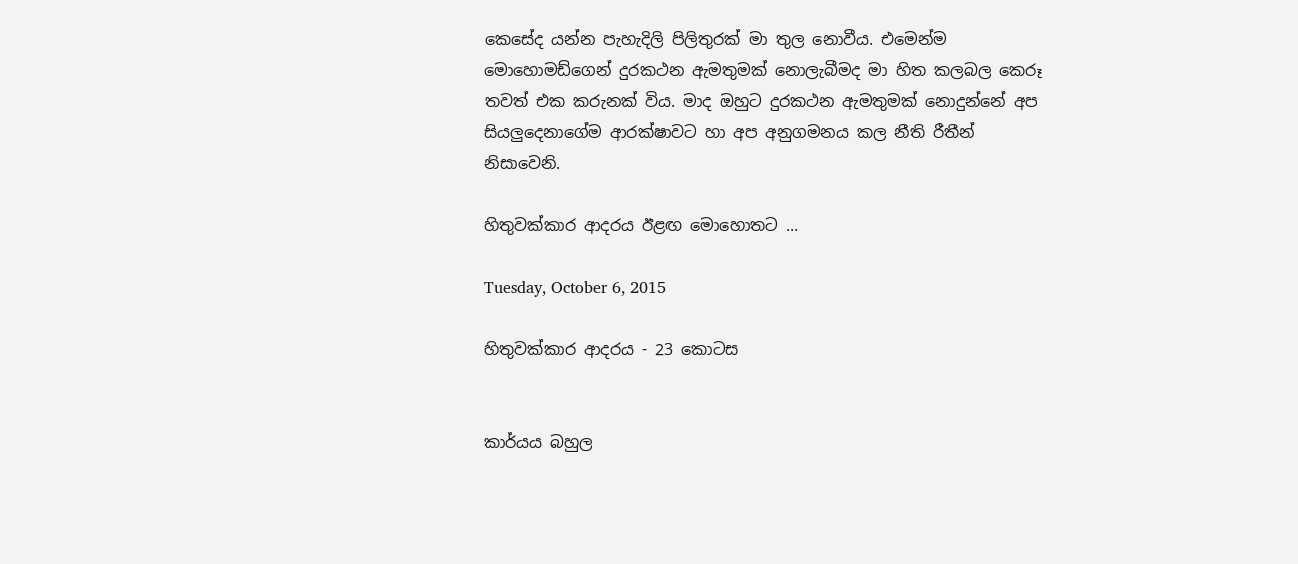කෙසේද යන්න පැහැදිලි පිලිතුරක් මා තුල නොවීය. එමෙන්ම මොහොමඩ්ගෙන් දුරකථන ඇමතුමක් නොලැබීමද මා හිත කලබල කෙරූ තවත් එක කරුනක් විය. මාද ඔහුට දුරකථන ඇමතුමක් නොදුන්නේ අප සියලුදෙනාගේම ආරක්ෂාවට හා අප අනුගමනය කල නීති රීතීන් නිසාවෙනි.

හිතුවක්කාර ආදරය ඊළඟ මොහොතට ...

Tuesday, October 6, 2015

හිතුවක්කාර ආදරය - 23 කොටස


කාර්යය බහුල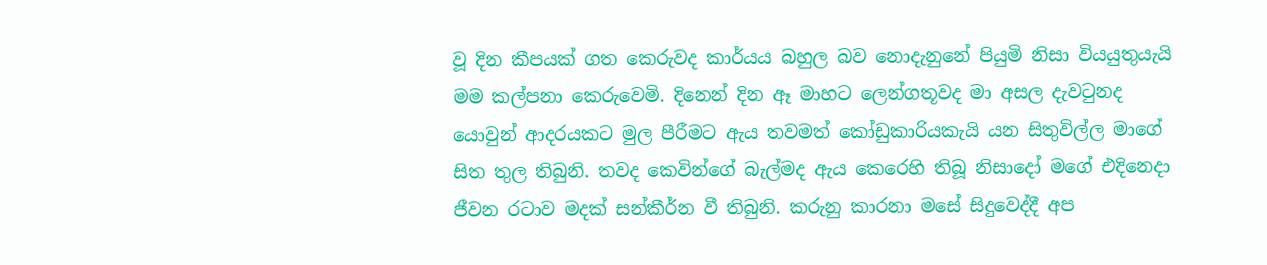වූ දින කීපයක් ගත කෙරුවද කාර්යය බහුල බව නොදැනුනේ පියුමි නිසා වියයුතුයැයි මම කල්පනා කෙරුවෙමි. දිනෙන් දින ඈ මාහට ලෙන්ගතූවද මා අසල දැවටුනද යොවුන් ආදරයකට මුල පීරීමට ඇය තවමත් කෝඩුකාරියකැයි යන සිතුවිල්ල මාගේ සිත තුල තිබුනි. තවද කෙවින්ගේ බැල්මද ඇය කෙරෙහි තිබූ නිසාදෝ මගේ එදිනෙදා ජීවන රටාව මදක් සන්කීර්න වී තිබුනි. කරුනු කාරනා මසේ සිදුවෙද්දී අප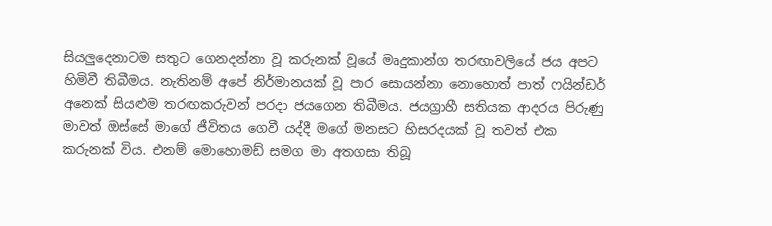සියලුදෙනාටම සතුට ගෙනදන්නා වූ කරුනක් වූයේ මෘදුකාන්ග තරඟාවලියේ ජය අපට හිමිවී තිබීමය. නැතිනම් අපේ නිර්මානයක් වූ පාර සොයන්නා නොහොත් පාත් ෆයින්ඩර් අනෙක් සියළුම තරඟකරුවන් පරදා ජයගෙන තිබීමය. ජයග්‍රාහී සතියක ආදරය පිරුණු මාවත් ඔස්සේ මාගේ ජීවිතය ගෙවී යද්දී මගේ මනසට හිසරදයක් වූ තවත් එක කරුනක් විය. එනම් මොහොමඩ් සමග මා අතගසා තිබූ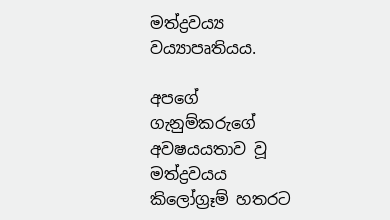මත්ද්‍රව‍ය්‍ය ව‍ය්‍යාපෘතියය.

අපගේ ගැනුම්කරුගේ අවෂයයතාව වූ මත්ද්‍රවයය කිලෝග්‍රෑම් හතරට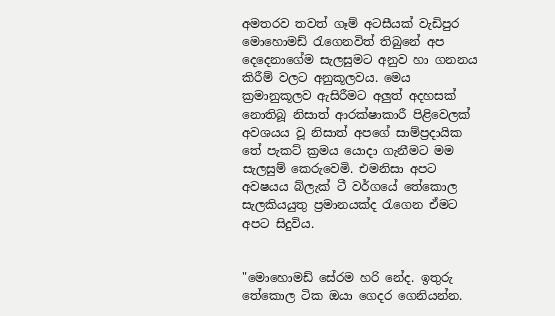අමතරව තවත් ගෑම් අටසීයක් වැඩිපුර මොහොමඩ් රැගෙනවිත් තිබුනේ අප දෙදෙනාගේම සැලසුමට අනුව හා ගනනය කිරීම් වලට අනුකූලවය. මෙය ක්‍රමානුකූලව ඇසිරීමට අලුත් අදහසක් නොතිබූ නිසාත් ආරක්ෂාකාරී පිළිවෙලක් අවශයය වූ නිසාත් අපගේ සාම්ප්‍රදායික තේ පැකට් ක්‍රමය යොදා ගැනීමට මම සැලසුම් කෙරුවෙමි. එමනිසා අපට අවෂයය බ්ලැක් ටී වර්ගයේ තේකොල සැලකියයුතු ප්‍රමානයක්ද රැගෙන ඒමට අපට සිදුවිය.


"මොහොමඩ් සේරම හරි නේද. ඉතුරු තේකොල ටික ඔයා ගෙදර ගෙනියන්න.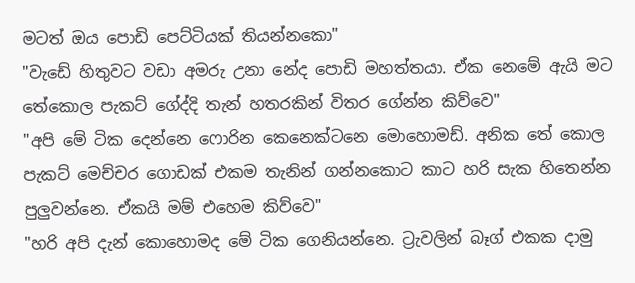මටත් ඔය පොඩි පෙට්ටියක් තියන්නකො"
"වැඩේ හිතුවට වඩා අමරු උනා නේද පොඩි මහත්තයා. ඒක නෙමේ ඇයි මට තේකොල පැකට් ගේද්දි තැන් හතරකින් විතර ගේන්න කිව්වෙ"
"අපි මේ ටික දෙන්නෙ ෆොරින කෙනෙක්ටනෙ මොහොමඩ්. අනික තේ කොල පැකට් මෙච්චර ගොඩක් එකම තැනින් ගන්නකොට කාට හරි සැක හිතෙන්න පුලුවන්නෙ. ඒකයි මම් එහෙම කිව්වෙ"
"හරි අපි දැන් කොහොමද මේ ටික ගෙනියන්නෙ. ට්‍රැවලින් බෑග් එකක දාමු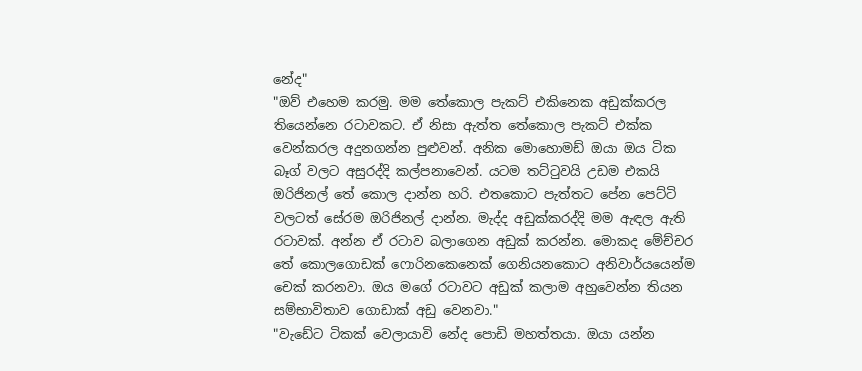නේද"
"ඔව් එහෙම කරමු. මම තේකොල පැකට් එකිනෙක අඩුක්කරල තියෙන්නෙ රටාවකට. ඒ නිසා ඇත්ත තේකොල පැකට් එක්ක වෙන්කරල අදුනගන්න පුළුවන්. අනික මොහොමඩ් ඔයා ඔය ටික බෑග් වලට අසුරද්දි කල්පනාවෙන්. යටම තට්ටුවයි උඩම එකයි ඔරිජිනල් තේ කොල දාන්න හරි. එතකොට පැත්තට පේන පෙට්ටි වලටත් සේරම ඔරිජිනල් දාන්න. මැද්ද අඩුක්කරද්දි මම ඇඳල ඇති රටාවක්. අන්න ඒ රටාව බලාගෙන අඩුක් කරන්න. මොකද මේච්චර තේ කොලගොඩක් ෆොරිනකෙනෙක් ගෙනියනකොට අනිවාර්යයෙන්ම චෙක් කරනවා. ඔය මගේ රටාවට අඩුක් කලාම අහුවෙන්න තියන සම්භාවිතාව ගොඩාක් අඩු වෙනවා."
"වැඩේට ටිකක් වෙලායාවි නේද පොඩි මහත්තයා. ඔයා යන්න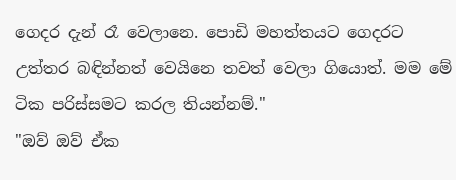ගෙදර දැන් රෑ වෙලානෙ. පොඩි මහත්තයට ගෙදරට උත්තර බඳින්නත් වෙයිනෙ තවත් වෙලා ගියොත්. මම මේ ටික පරිස්සමට කරල තියන්නම්."
"ඔව් ඔව් ඒක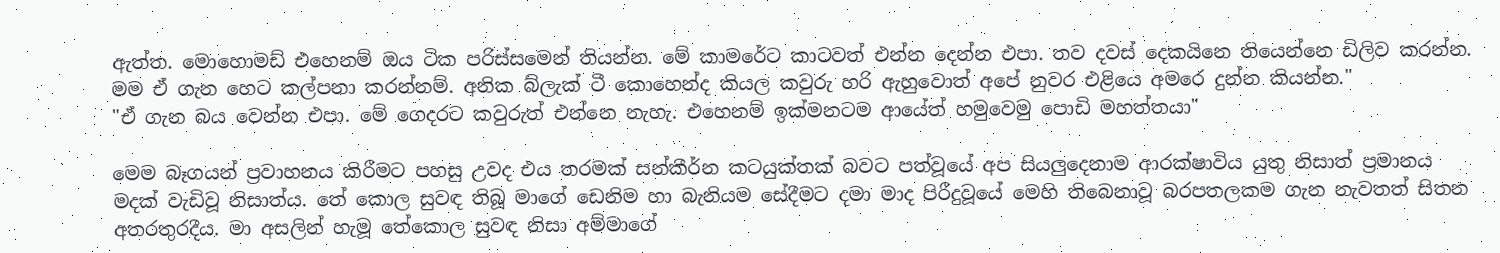ඇත්ත. මොහොමඩ් එහෙනම් ඔය ටික පරිස්සමෙන් තියන්න. මේ කාමරේට කාටවත් එන්න දෙන්න එපා. තව දවස් දෙකයිනෙ තියෙන්නෙ ඩිලිව කරන්න. මම ඒ ගැන හෙට කල්පනා කරන්නම්. අනික බ්ලැක් ටී කොහෙන්ද කියල කවුරු හරි ඇහුවොත් අපේ නුවර එළියෙ අමරෙ දුන්න කියන්න."
"ඒ ගැන බය වෙන්න එපා. මේ ගෙදරට කවුරුත් එන්නෙ නැහැ. එහෙනම් ඉක්මනටම ආයේත් හමුවෙමු පොඩි මහත්තයා"

මෙම බෑගයන් ප්‍රවාහනය කිරීමට පහසු උවද එය තරමක් සන්කීර්න කටයුක්තක් බවට පත්වූයේ අප සියලුදෙනාම ආරක්ෂාවිය යුතු නිසාත් ප්‍රමානය මදක් වැඩිවූ නිසාත්ය. තේ කොල සුවඳ තිබූ මාගේ ඩෙනිම හා බැනියම සේදීමට දමා මාද පිරීදුවූයේ මෙහි තිබෙනාවූ බරපතලකම ගැන නැවතත් සිතන අතරතුරදීය. මා අසලින් හැමූ තේකොල සුවඳ නිසා අම්මාගේ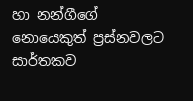හා නන්ගීගේ නොයෙකුත් ප්‍රස්නවලට සාර්තකව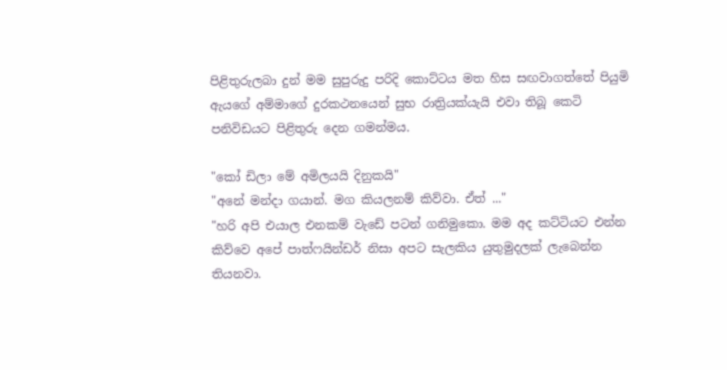පිළිතුරුලබා දුන් මම සුපුරුදු පරිදි කොට්ටය මත හිස සඟවාගත්තේ පියුමි ඇයගේ අම්මාගේ දුරකථනයෙන් සුභ රාත්‍රියක්යැයි එවා තිබූ කෙටි පනිවිඩයට පිළිතුරු දෙන ගමන්මය.

"කෝ ඩිලා මේ අමිලයයි දිනුකයි"
"අනේ මන්දා ගයාන්. මග කියලනම් කිව්වා. ඒත් ..."
"හරි අපි එයාල එනකම් වැඩේ පටන් ගනිමුකො. මම අද කට්ටියට එන්න කිව්වෙ අපේ පාත්ෆයින්ඩර් නිසා අපට සැලකිය යුතුමුදලක් ලැබෙන්න තියනවා.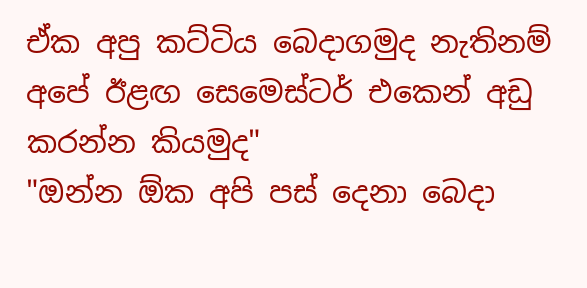ඒක අපු කට්ටිය බෙදාගමුද නැතිනම් අපේ ඊළඟ සෙමෙස්ටර් එකෙන් අඩු කරන්න කියමුද"
"ඔන්න ඕක අපි පස් දෙනා බෙදා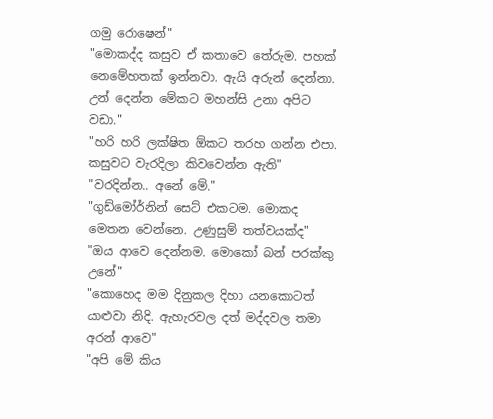ගමු රොෂෙන්"
"මොකද්ද කසුව ඒ කතාවෙ තේරුම. පහක් නෙමේහතක් ඉන්නවා. ඇයි අරුන් දෙන්නා. උන් දෙන්න මේකට මහන්සි උනා අපිට වඩා."
"හරි හරි ලක්ෂිත ඕකට තරහ ගන්න එපා. කසුවට වැරදිලා කිවවෙන්න ඇති"
"වරදින්න.. අනේ මේ."
"ගුඩ්මෝර්නින් සෙට් එකටම. මොකද මෙතන වෙන්නෙ. උණුසුම් තත්වයක්ද"
"ඔය ආවෙ දෙන්නම. මොකෝ බන් පරක්කු උනේ"
"කොහෙද මම දිනුකල දිහා යනකොටත් යාළුවා නිදි. ඇහැරවල දත් මද්දවල තමා අරන් ආවෙ"
"අපි මේ කිය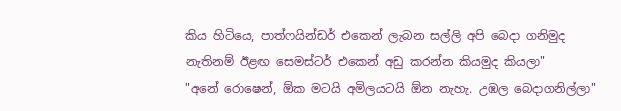කිය හිටියෙ, පාත්ෆයින්ඩර් එකෙන් ලැබන සල්ලි අපි බෙදා ගනිමුද නැතිනම් ඊළඟ සෙමස්ටර් එකෙන් අඩු කරන්න කියමුද කියලා"
"අනේ රොෂෙන්, ඕක මටයි අමිලයටයි ඕන නැහැ. උඹල බෙදාගනිල්ලා"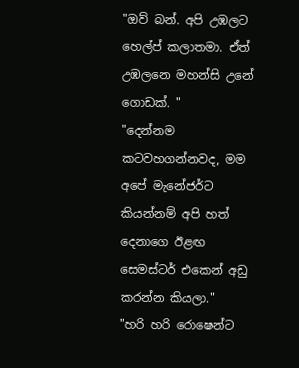"ඔව් බන්. අපි උඹලට හෙල්ප් කලාතමා. ඒත් උඹලනෙ මහන්සි උනේ ගොඩක්. "
"දෙන්නම කටවහගන්නවද, මම අපේ මැනේජර්ට කියන්නම් අපි හත් දෙනාගෙ ඊළඟ සෙමස්ටර් එකෙන් අඩු කරන්න කියලා."
"හරි හරි රොෂෙන්ට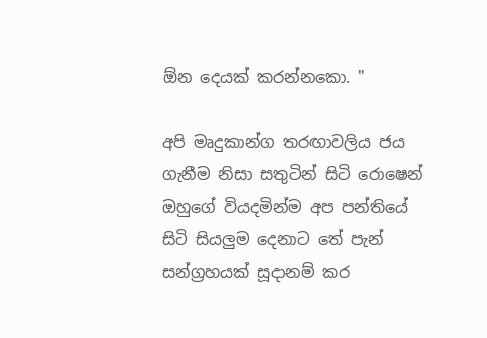ඕන දෙයක් කරන්නකො. "

අපි මෘදුකාන්ග තරඟාවලිය ජය ගැනීම නිසා සතුටින් සිටි රොෂෙන් ඔහුගේ වියදමින්ම අප පන්තියේ සිටි සියලුම දෙනාට තේ පැන් සන්ග්‍රහයක් සූදානම් කර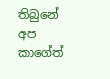තිබුනේ අප කාගේත්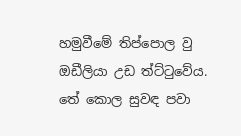හමුවීමේ තිප්පොල වු ඔඩීලියා උඩ ත්ට්ටුවේය. තේ කොල සුවඳ පවා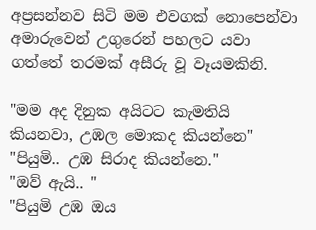අප්‍රසන්නව සිටි මම එවගක් නොපෙන්වා අමාරුවෙන් උගුරෙන් පහලට යවා ගත්තේ තරමක් අසීරු වූ වෑයමකිනි.

"මම අද දිනුක අයිටට කැමතියි කියනවා, උඹල මොකද කියන්නෙ"
"පියුමි.. උඹ සිරාද කියන්නෙ."
"ඔව් ඇයි.. "
"පියුමි උඹ ඔය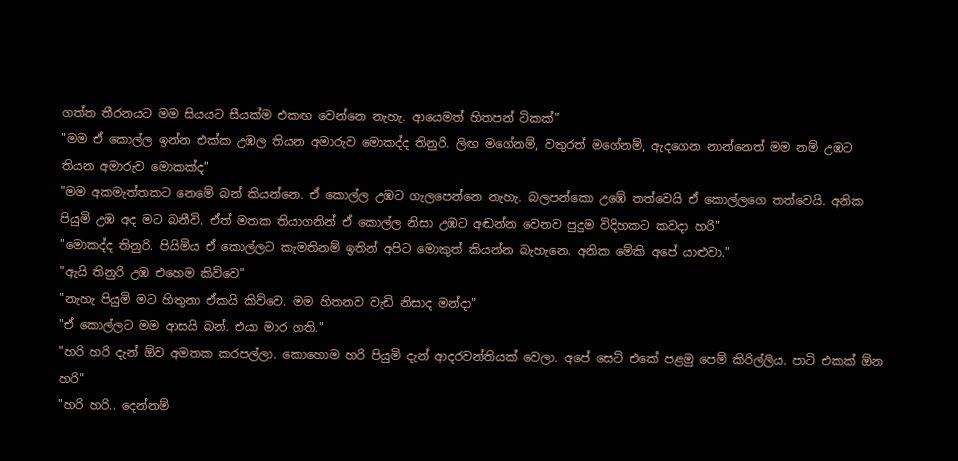ගත්ත තීරනයට මම සියයට සීයක්ම එකඟ වෙන්නෙ නැහැ. ආයෙමත් හිතපන් ටිකක්"
"මම ඒ කොල්ල ඉන්න එක්ක උඹල තියන අමාරුව මොකද්ද තිනුරි. ලිඟ මගේනම්, වතුරත් මගේනම්, ඇදගෙන නාන්නෙත් මම නම් උඹට තියන අමාරුව මොකක්ද"
"මම අකමැත්තකට නෙමේ බන් කියන්නෙ. ඒ කොල්ල උඹට ගැලපෙන්නෙ නැහැ. බලපන්කො උඹේ තත්වෙයි ඒ කොල්ලගෙ තත්වෙයි. අනික පියුමි උඹ අද මට බනීවි. ඒත් මතක තියාගනින් ඒ කොල්ල නිසා උඹට අඬන්න වෙනව පුදුම විදිහකට කවදා හරි"
"මොකද්ද තිනුරි. පියිමිය ඒ කොල්ලට කැමතිනම් ඉතින් අපිට මොකුත් කියන්න බැහැනෙ. අනික මේකි අපේ යාළුවා."
"ඇයි තිනුරි උඹ එහෙම කිව්වෙ"
"නැහැ පියුමි මට හිතුනා ඒකයි කිව්වෙ. මම හිතනව වැඩි නිසාද මන්දා"
"ඒ කොල්ලට මම ආසයි බන්. එයා මාර ගති."
"හරි හරි දැන් ඕව අමතක කරපල්ලා. කොහොම හරි පියුමි දැන් ආදරවන්තියක් වෙලා. අපේ සෙට් එකේ පළමු පෙම් කිරිල්ලිය. පාටි එකක් ඕන හරි"
"හරි හරි.. දෙන්නම්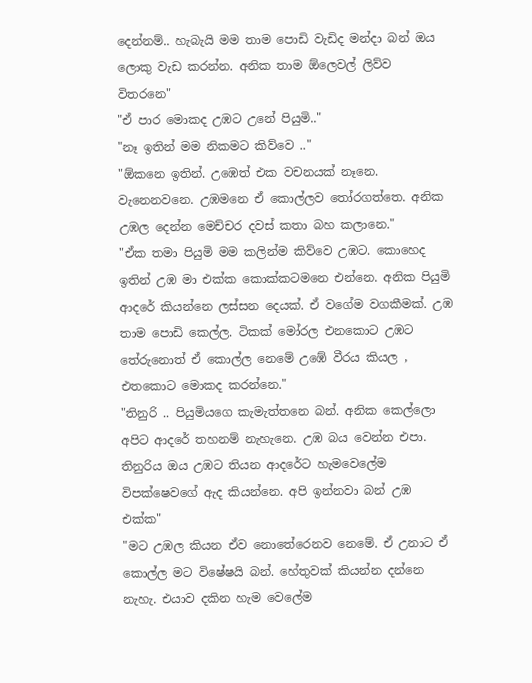දෙන්නම්.. හැබැයි මම තාම පොඩි වැඩිද මන්දා බන් ඔය ලොකු වැඩ කරන්න. අනික තාම ඕලෙවල් ලිව්ව විතරනෙ"
"ඒ පාර මොකද උඹට උනේ පියුමි.."
"නෑ ඉතින් මම නිකමට කිව්වෙ .."
"ඕකනෙ ඉතින්. උඹෙත් එක වචනයක් නෑනෙ. වැනෙනවනෙ. උඹමනෙ ඒ කොල්ලව තෝරගත්තෙ. අනික උඹල දෙන්න මෙච්චර දවස් කතා බහ කලානෙ."
"ඒක තමා පියුමි මම කලින්ම කිව්වෙ උඹට. කොහෙද ඉතින් උඹ මා එක්ක කොක්කටමනෙ එන්නෙ. අනික පියුමි ආදරේ කියන්නෙ ලස්සන දෙයක්. ඒ වගේම වගකීමක්. උඹ තාම පොඩි කෙල්ල. ටිකක් මෝරල එනකොට උඹට තේරුනොත් ඒ කොල්ල නෙමේ උඹේ වීරය කියල , එතකොට මොකද කරන්නෙ."
"තිනුරි .. පියුමියගෙ කැමැත්තනෙ බන්. අනික කෙල්ලො අපිට ආදරේ තහනම් නැහැනෙ. උඹ බය වෙන්න එපා. තිනුරිය ඔය උඹට තියන ආදරේට හැමවෙලේම විපක්ෂෙවගේ ඇද කියන්නෙ. අපි ඉන්නවා බන් උඹ එක්ක"
"මට උඹල කියන ඒව නොතේරෙනව නෙමේ. ඒ උනාට ඒ කොල්ල මට විෂේෂයි බන්. හේතුවක් කියන්න දන්නෙ නැහැ. එයාව දකින හැම වෙලේම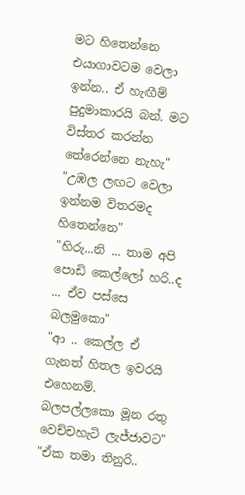මට හිතෙන්නෙ එයාගාවටම වෙලා ඉන්න.. ඒ හැඟීම් පුදුමාකාරයි බන්. මට විස්තර කරන්න තේරෙන්නෙ නැහැ"
"උඹල ලඟට වෙලා ඉන්නම විතරමද හිතෙන්නෙ"
"හිරු...නි ... තාම අපි පොඩි කෙල්ලෝ හරි..ද ... ඒව පස්සෙ බලමුකො"
"ආ .. කෙල්ල ඒ ගැනත් හිතල ඉවරයි එහෙනම්. බලපල්ලකො මූන රතු වෙච්චහැටි ලැජ්ජාවට"
"ඒක තමා තිනුරි..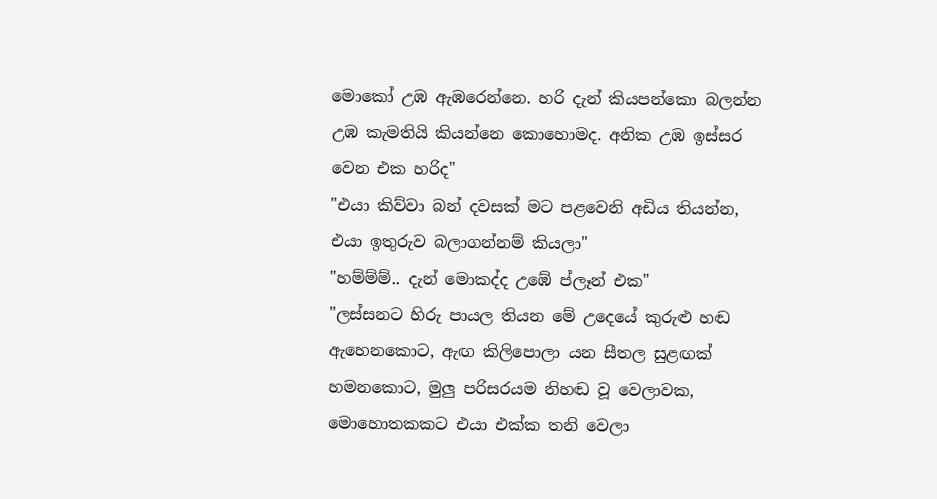මොකෝ උඹ ඇඹරෙන්නෙ. හරි දැන් කියපන්කො බලන්න උඹ කැමතියි කියන්නෙ කොහොමද. අනික උඹ ඉස්සර වෙන එක හරිද"
"එයා කිව්වා බන් දවසක් මට පළවෙනි අඩිය තියන්න, එයා ඉතුරුව බලාගන්නම් කියලා"
"හම්ම්ම්.. දැන් මොකද්ද උඹේ ප්ලෑන් එක"
"ලස්සනට හිරු පායල තියන මේ උදෙයේ කුරුළු හඬ ඇහෙනකොට, ඇඟ කිලිපොලා යන සීතල සුළඟක් හමනකොට, මුලු පරිසරයම නිහඬ වූ වෙලාවක, මොහොතකකට එයා එක්ක තනි වෙලා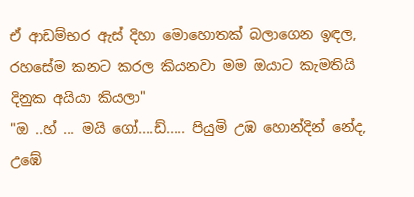ඒ ආඩම්භර ඇස් දිහා මොහොතක් බලාගෙන ඉඳල, රහසේම කනට කරල කියනවා මම ඔයාට කැමතියි දිනුක අයියා කියලා"
"ඔ ..හ් ... මයි ගෝ....ඩ්..... පියුමි උඹ හොන්දින් නේද, උඹේ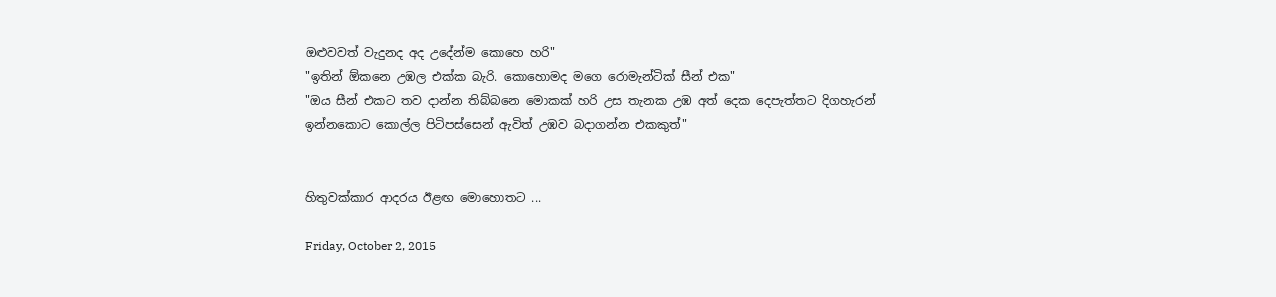ඔළුවවත් වැදුනද අද උදේන්ම කොහෙ හරි"
"ඉතින් ඕකනෙ උඹල එක්ක බැරි. කොහොමද මගෙ රොමැන්ටික් සීන් එක"
"ඔය සීන් එකට තව දාන්න තිබ්බනෙ මොකක් හරි උස තැනක උඹ අත් දෙක දෙපැත්තට දිගහැරන් ඉන්නකොට කොල්ල පිටිපස්සෙන් ඇවිත් උඹව බදාගන්න එකකුත්"


හිතුවක්කාර ආදරය ඊළඟ මොහොතට ...

Friday, October 2, 2015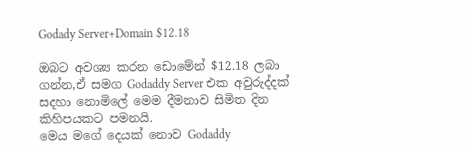Godady Server+Domain $12.18

ඔබට අවශ්‍ය කරන ඩොමේන් $12.18 ලබා ගන්න,ඒ සමග Godaddy Server එක අවුරුද්දක් සදහා නොමිලේ මෙම දීමනාව සිමිත දින කිහිපයකට පමනයි.
මෙය මගේ දෙයක් නොව Godaddy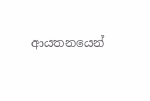ආයතනයෙන්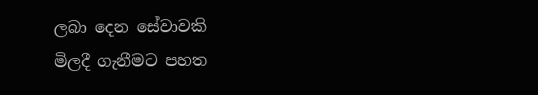ලබා දෙන සේවාවකි
මිලදී ගැනීමට පහත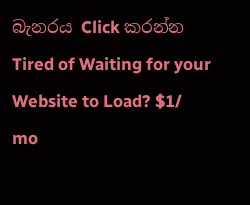බැනරය Click කරන්න
Tired of Waiting for your Website to Load? $1/ mo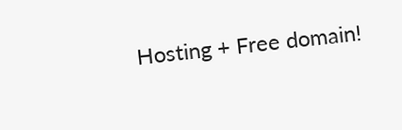Hosting + Free domain!